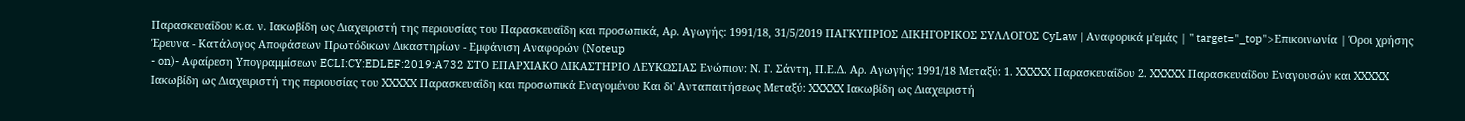Παρασκευαΐδου κ.α. ν. Ιακωβίδη ως Διαχειριστή της περιουσίας του Παρασκευαΐδη και προσωπικά, Αρ. Αγωγής: 1991/18, 31/5/2019 ΠΑΓΚΥΠΡΙΟΣ ΔΙΚΗΓΟΡΙΚΟΣ ΣΥΛΛΟΓΟΣ CyLaw | Αναφορικά μ'εμάς | " target="_top">Επικοινωνία | Όροι χρήσης Έρευνα - Κατάλογος Αποφάσεων Πρωτόδικων Δικαστηρίων - Εμφάνιση Αναφορών (Noteup
- on)- Αφαίρεση Υπογραμμίσεων ECLI:CY:EDLEF:2019:A732 ΣΤΟ ΕΠΑΡΧΙΑΚΟ ΔΙΚΑΣΤΗΡΙΟ ΛΕΥΚΩΣΙΑΣ Ενώπιον: Ν. Γ. Σάντη, Π.Ε.Δ. Αρ. Αγωγής: 1991/18 Μεταξύ: 1. XXXXX Παρασκευαΐδου 2. XXXXX Παρασκευαΐδου Εναγουσών και XXXXX Ιακωβίδη ως Διαχειριστή της περιουσίας του XXXXX Παρασκευαΐδη και προσωπικά Εναγομένου Και δι' Ανταπαιτήσεως Μεταξύ: XXXXX Ιακωβίδη ως Διαχειριστή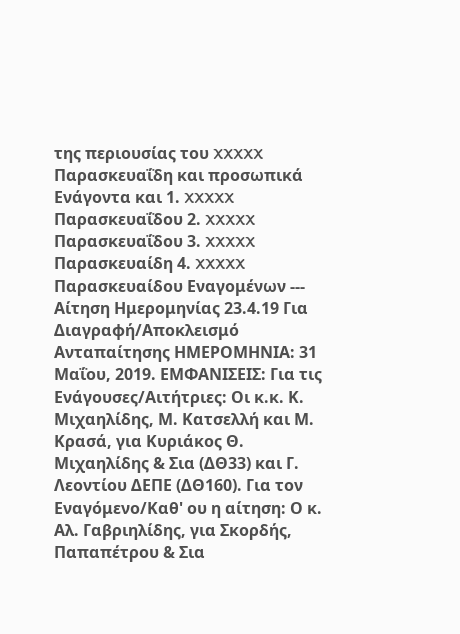της περιουσίας του XXXXX Παρασκευαΐδη και προσωπικά Ενάγοντα και 1. XXXXX Παρασκευαΐδου 2. XXXXX Παρασκευαΐδου 3. XXXXX Παρασκευαίδη 4. XXXXX Παρασκευαίδου Εναγομένων --- Αίτηση Ημερομηνίας 23.4.19 Για Διαγραφή/Αποκλεισμό Ανταπαίτησης ΗΜΕΡΟΜΗΝΙΑ: 31 Μαΐου, 2019. ΕΜΦΑΝΙΣΕΙΣ: Για τις Ενάγουσες/Αιτήτριες: Οι κ.κ. Κ. Μιχαηλίδης, Μ. Κατσελλή και Μ. Κρασά, για Κυριάκος Θ. Μιχαηλίδης & Σια (ΔΘ33) και Γ. Λεοντίου ΔΕΠΕ (ΔΘ160). Για τον Εναγόμενο/Καθ' ου η αίτηση: Ο κ. Αλ. Γαβριηλίδης, για Σκορδής, Παπαπέτρου & Σια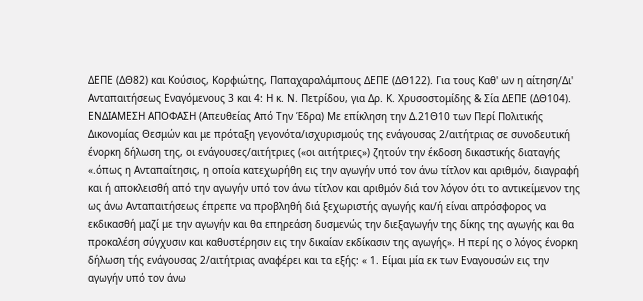ΔΕΠΕ (ΔΘ82) και Κούσιος, Κορφιώτης, Παπαχαραλάμπους ΔΕΠΕ (ΔΘ122). Για τους Καθ' ων η αίτηση/Δι' Ανταπαιτήσεως Εναγόμενους 3 και 4: Η κ. Ν. Πετρίδου, για Δρ. Κ. Χρυσοστομίδης & Σία ΔΕΠΕ (ΔΘ104). ΕΝΔΙΑΜΕΣΗ ΑΠΟΦΑΣΗ (Απευθείας Από Την Έδρα) Με επίκληση την Δ.21Θ10 των Περί Πολιτικής Δικονομίας Θεσμών και με πρόταξη γεγονότα/ισχυρισμούς της ενάγουσας 2/αιτήτριας σε συνοδευτική ένορκη δήλωση της, οι ενάγουσες/αιτήτριες («οι αιτήτριες») ζητούν την έκδοση δικαστικής διαταγής «.όπως η Ανταπαίτησις, η οποία κατεχωρήθη εις την αγωγήν υπό τον άνω τίτλον και αριθμόν, διαγραφή και ή αποκλεισθή από την αγωγήν υπό τον άνω τίτλον και αριθμόν διά τον λόγον ότι το αντικείμενον της ως άνω Ανταπαιτήσεως έπρεπε να προβληθή διά ξεχωριστής αγωγής και/ή είναι απρόσφορος να εκδικασθή μαζί με την αγωγήν και θα επηρεάση δυσμενώς την διεξαγωγήν της δίκης της αγωγής και θα προκαλέση σύγχυσιν και καθυστέρησιν εις την δικαίαν εκδίκασιν της αγωγής». Η περί ης ο λόγος ένορκη δήλωση τής ενάγουσας 2/αιτήτριας αναφέρει και τα εξής: « 1. Είμαι μία εκ των Εναγουσών εις την αγωγήν υπό τον άνω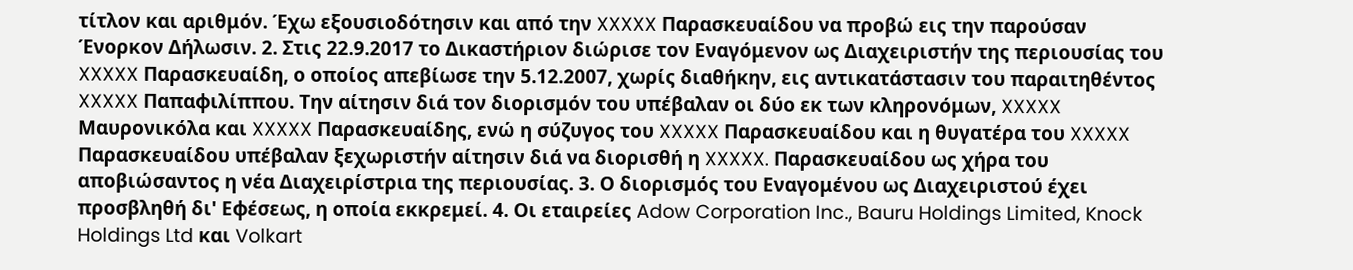τίτλον και αριθμόν. Έχω εξουσιοδότησιν και από την XXXXX Παρασκευαίδου να προβώ εις την παρούσαν Ένορκον Δήλωσιν. 2. Στις 22.9.2017 το Δικαστήριον διώρισε τον Εναγόμενον ως Διαχειριστήν της περιουσίας του XXXXX Παρασκευαίδη, ο οποίος απεβίωσε την 5.12.2007, χωρίς διαθήκην, εις αντικατάστασιν του παραιτηθέντος XXXXX Παπαφιλίππου. Την αίτησιν διά τον διορισμόν του υπέβαλαν οι δύο εκ των κληρονόμων, XXXXX Μαυρονικόλα και XXXXX Παρασκευαίδης, ενώ η σύζυγος του XXXXX Παρασκευαίδου και η θυγατέρα του XXXXX Παρασκευαίδου υπέβαλαν ξεχωριστήν αίτησιν διά να διορισθή η XXXXX. Παρασκευαίδου ως χήρα του αποβιώσαντος η νέα Διαχειρίστρια της περιουσίας. 3. Ο διορισμός του Εναγομένου ως Διαχειριστού έχει προσβληθή δι' Εφέσεως, η οποία εκκρεμεί. 4. Οι εταιρείες Adow Corporation Inc., Bauru Holdings Limited, Knock Holdings Ltd και Volkart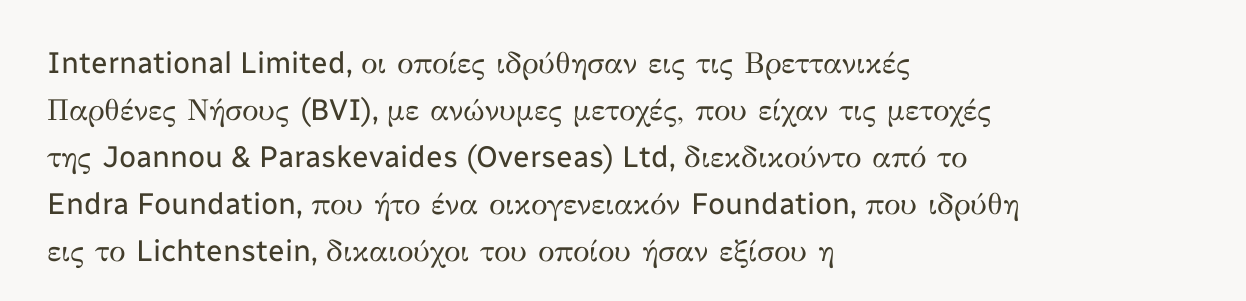International Limited, οι οποίες ιδρύθησαν εις τις Βρεττανικές Παρθένες Νήσους (BVI), με ανώνυμες μετοχές, που είχαν τις μετοχές της Joannou & Paraskevaides (Overseas) Ltd, διεκδικούντο από το Endra Foundation, που ήτο ένα οικογενειακόν Foundation, που ιδρύθη εις το Lichtenstein, δικαιούχοι του οποίου ήσαν εξίσου η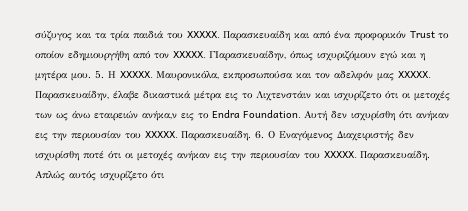σύζυγος και τα τρία παιδιά του XXXXX. Παρασκευαίδη και από ένα προφορικόν Trust το οποίον εδημιουργήθη από τον XXXXX. ΓΙαρασκευαίδην, όπως ισχυριζόμουν εγώ και η μητέρα μου. 5. Η XXXXX. Μαυρονικόλα, εκπροσωπούσα και τον αδελφόν μας XXXXX. Παρασκευαίδην, έλαβε δικαστικά μέτρα εις το Λιχτενστάιν και ισχυρίζετο ότι οι μετοχές των ως άνω εταιρειών ανήκα,ν εις το Endra Foundation. Αυτή δεν ισχυρίσθη ότι ανήκαν εις την περιουσίαν του XXXXX. Παρασκευαίδη. 6. Ο Εναγόμενος Διαχειριστής δεν ισχυρίσθη ποτέ ότι οι μετοχές ανήκαν εις την περιουσίαν του XXXXX. Παρασκευαίδη. Απλώς αυτός ισχυρίζετο ότι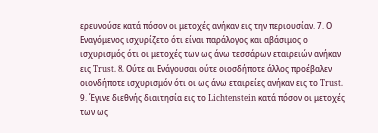ερευνούσε κατά πόσον οι μετοχές ανήκαν εις την περιουσίαν. 7. Ο Εναγόμενος ισχυρίζετο ότι είναι παράλογος και αβάσιμος ο ισχυρισμός ότι οι μετοχές των ως άνω τεσσάρων εταιρειών ανήκαν εις Trust. 8. Ούτε αι Ενάγουσαι ούτε οιοσδήποτε άλλος προέβαλεν οιονδήποτε ισχυρισμόν ότι οι ως άνω εταιρείες ανήκαν εις το Trust. 9. Έγινε διεθνής διαιτησία εις το Lichtenstein κατά πόσον οι μετοχές των ως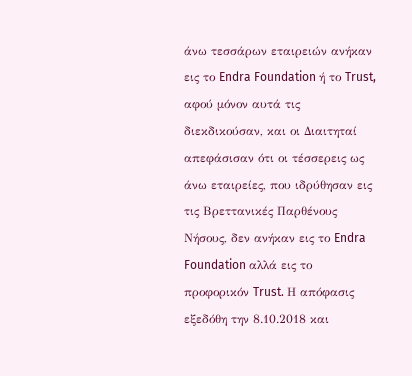άνω τεσσάρων εταιρειών ανήκαν εις το Endra Foundation ή το Trust, αφού μόνον αυτά τις διεκδικούσαν, και οι Διαιτηταί απεφάσισαν ότι οι τέσσερεις ως άνω εταιρείες, που ιδρύθησαν εις τις Βρεττανικές Παρθένους Νήσους, δεν ανήκαν εις το Endra Foundation αλλά εις το προφορικόν Trust. Η απόφασις εξεδόθη την 8.10.2018 και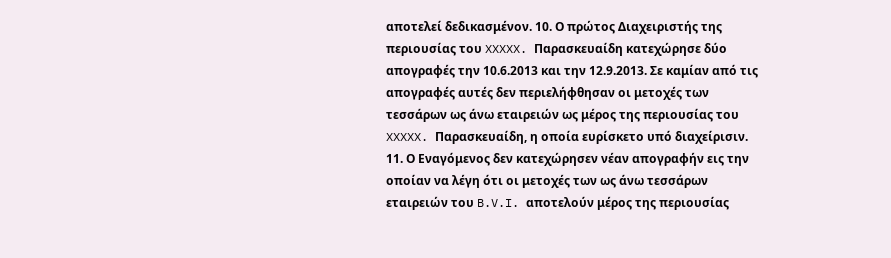αποτελεί δεδικασμένον. 10. Ο πρώτος Διαχειριστής της περιουσίας του XXXXX. Παρασκευαίδη κατεχώρησε δύο απογραφές την 10.6.2013 και την 12.9.2013. Σε καμίαν από τις απογραφές αυτές δεν περιελήφθησαν οι μετοχές των τεσσάρων ως άνω εταιρειών ως μέρος της περιουσίας του XXXXX. Παρασκευαίδη, η οποία ευρίσκετο υπό διαχείρισιν. 11. Ο Εναγόμενος δεν κατεχώρησεν νέαν απογραφήν εις την οποίαν να λέγη ότι οι μετοχές των ως άνω τεσσάρων εταιρειών του B.V.I. αποτελούν μέρος της περιουσίας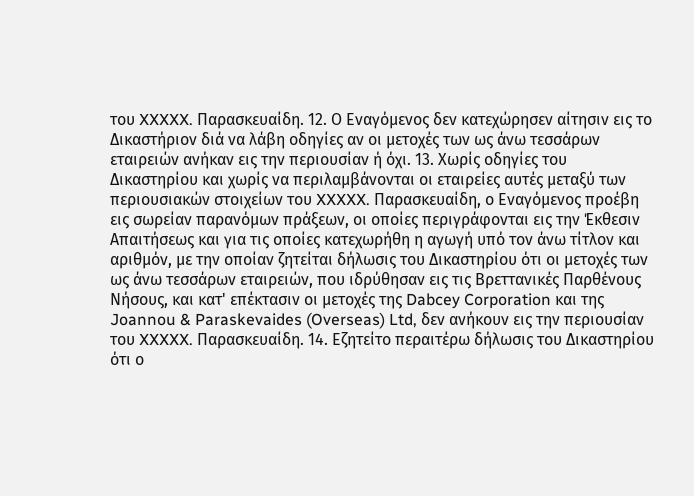του XXXXX. Παρασκευαίδη. 12. Ο Εναγόμενος δεν κατεχώρησεν αίτησιν εις το Δικαστήριον διά να λάβη οδηγίες αν οι μετοχές των ως άνω τεσσάρων εταιρειών ανήκαν εις την περιουσίαν ή όχι. 13. Χωρίς οδηγίες του Δικαστηρίου και χωρίς να περιλαμβάνονται οι εταιρείες αυτές μεταξύ των περιουσιακών στοιχείων του XXXXX. Παρασκευαίδη, ο Εναγόμενος προέβη εις σωρείαν παρανόμων πράξεων, οι οποίες περιγράφονται εις την Έκθεσιν Απαιτήσεως και για τις οποίες κατεχωρήθη η αγωγή υπό τον άνω τίτλον και αριθμόν, με την οποίαν ζητείται δήλωσις του Δικαστηρίου ότι οι μετοχές των ως άνω τεσσάρων εταιρειών, που ιδρύθησαν εις τις Βρεττανικές Παρθένους Νήσους, και κατ' επέκτασιν οι μετοχές της Dabcey Corporation και της Joannou & Paraskevaides (Overseas) Ltd, δεν ανήκουν εις την περιουσίαν του XXXXX. Παρασκευαίδη. 14. Εζητείτο περαιτέρω δήλωσις του Δικαστηρίου ότι ο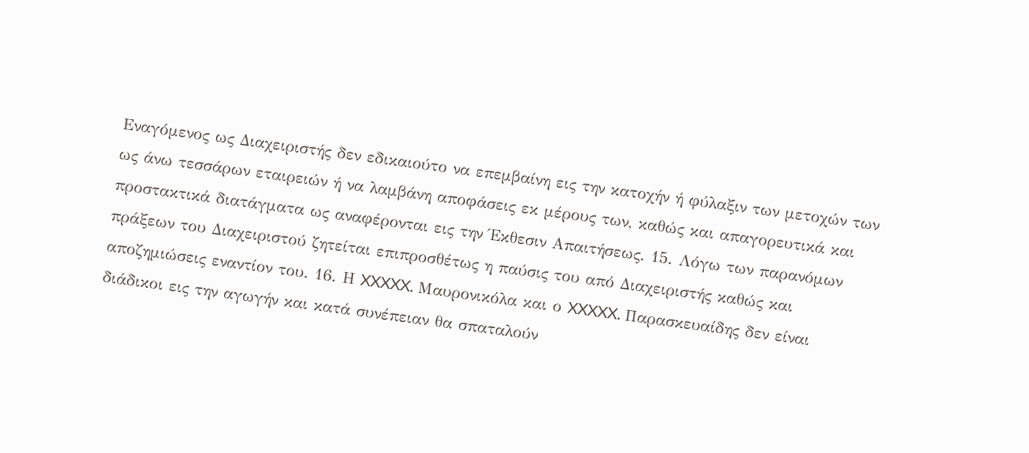Εναγόμενος ως Διαχειριστής δεν εδικαιούτο να επεμβαίνη εις την κατοχήν ή φύλαξιν των μετοχών των ως άνω τεσσάρων εταιρειών ή να λαμβάνη αποφάσεις εκ μέρους των, καθώς και απαγορευτικά και προστακτικά διατάγματα ως αναφέρονται εις την Έκθεσιν Απαιτήσεως. 15. Λόγω των παρανόμων πράξεων του Διαχειριστού ζητείται επιπροσθέτως η παύσις του από Διαχειριστής καθώς και αποζημιώσεις εναντίον του. 16. Η XXXXX. Μαυρονικόλα και ο XXXXX. Παρασκευαίδης δεν είναι διάδικοι εις την αγωγήν και κατά συνέπειαν θα σπαταλούν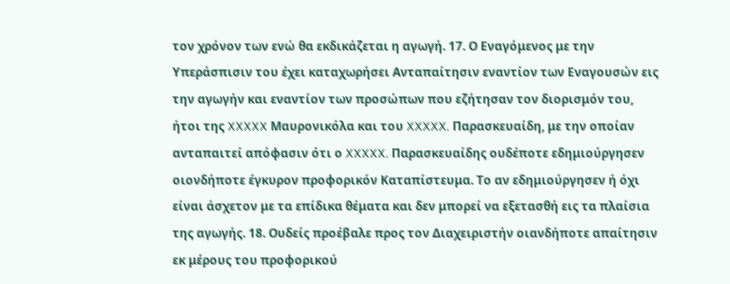τον χρόνον των ενώ θα εκδικάζεται η αγωγή. 17. Ο Εναγόμενος με την Υπεράσπισιν του έχει καταχωρήσει Ανταπαίτησιν εναντίον των Εναγουσών εις την αγωγήν και εναντίον των προσώπων που εζήτησαν τον διορισμόν του, ήτοι της XXXXX Μαυρονικόλα και του XXXXX. Παρασκευαίδη, με την οποίαν ανταπαιτεί απόφασιν ότι ο XXXXX. Παρασκευαίδης ουδέποτε εδημιούργησεν οιονδήποτε έγκυρον προφορικόν Καταπίστευμα. Το αν εδημιούργησεν ή όχι είναι άσχετον με τα επίδικα θέματα και δεν μπορεί να εξετασθή εις τα πλαίσια της αγωγής. 18. Ουδείς προέβαλε προς τον Διαχειριστήν οιανδήποτε απαίτησιν εκ μέρους του προφορικού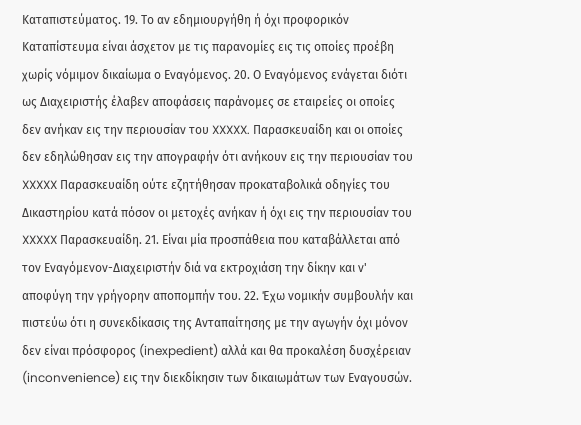Καταπιστεύματος. 19. Το αν εδημιουργήθη ή όχι προφορικόν Καταπίστευμα είναι άσχετον με τις παρανομίες εις τις οποίες προέβη χωρίς νόμιμον δικαίωμα ο Εναγόμενος. 20. Ο Εναγόμενος ενάγεται διότι ως Διαχειριστής έλαβεν αποφάσεις παράνομες σε εταιρείες οι οποίες δεν ανήκαν εις την περιουσίαν του XXXXX. Παρασκευαίδη και οι οποίες δεν εδηλώθησαν εις την απογραφήν ότι ανήκουν εις την περιουσίαν του XXXXX Παρασκευαίδη ούτε εζητήθησαν προκαταβολικά οδηγίες του Δικαστηρίου κατά πόσον οι μετοχές ανήκαν ή όχι εις την περιουσίαν του XXXXX Παρασκευαίδη. 21. Είναι μία προσπάθεια που καταβάλλεται από τον Εναγόμενον-Διαχειριστήν διά να εκτροχιάση την δίκην και ν' αποφύγη την γρήγορην αποπομπήν του. 22. Έχω νομικήν συμβουλήν και πιστεύω ότι η συνεκδίκασις της Ανταπαίτησης με την αγωγήν όχι μόνον δεν είναι πρόσφορος (inexpedient) αλλά και θα προκαλέση δυσχέρειαν (inconvenience) εις την διεκδίκησιν των δικαιωμάτων των Εναγουσών.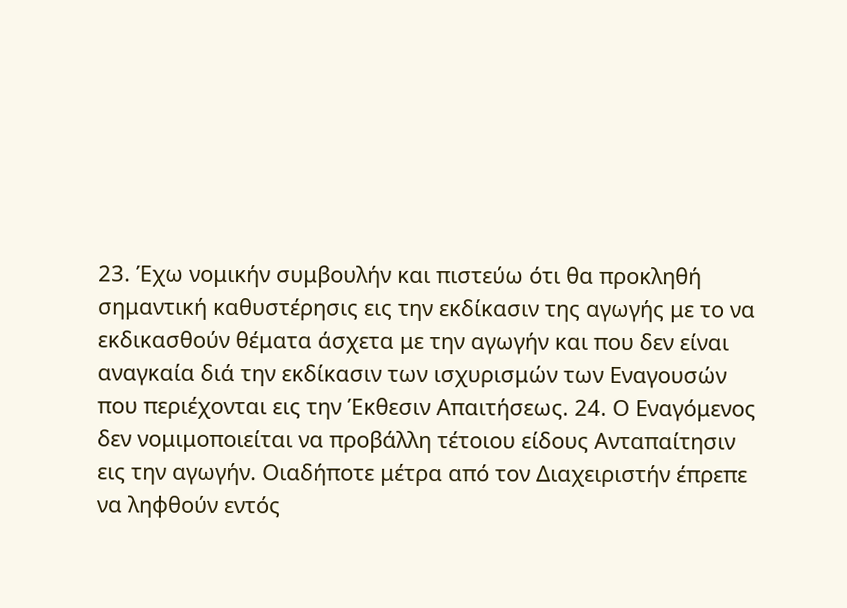23. Έχω νομικήν συμβουλήν και πιστεύω ότι θα προκληθή σημαντική καθυστέρησις εις την εκδίκασιν της αγωγής με το να εκδικασθούν θέματα άσχετα με την αγωγήν και που δεν είναι αναγκαία διά την εκδίκασιν των ισχυρισμών των Εναγουσών που περιέχονται εις την Έκθεσιν Απαιτήσεως. 24. Ο Εναγόμενος δεν νομιμοποιείται να προβάλλη τέτοιου είδους Ανταπαίτησιν εις την αγωγήν. Οιαδήποτε μέτρα από τον Διαχειριστήν έπρεπε να ληφθούν εντός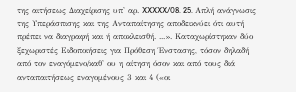της αιτήσεως Διαχείρισης υπ' αρ. XXXXX/08. 25. Απλή ανάγνωσις της Υπεράσπισης και της Ανταπαίτησης αποδεικνύει ότι αυτή πρέπει να διαγραφή και ή αποκλεισθή. ...». Καταχωρίστηκαν δύο ξεχωριστές Ειδοποιήσεις για Πρόθεση Ένστασης, τόσον δηλαδή από τον εναγόμενο/καθ' ου η αίτηση όσον και από τους διά ανταπαιτήσεως εναγομένους 3 και 4 («οι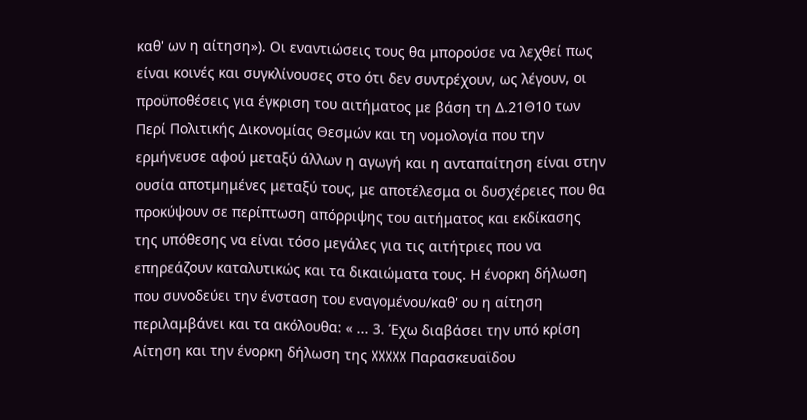καθ' ων η αίτηση»). Οι εναντιώσεις τους θα μπορούσε να λεχθεί πως είναι κοινές και συγκλίνουσες στο ότι δεν συντρέχουν, ως λέγουν, οι προϋποθέσεις για έγκριση του αιτήματος με βάση τη Δ.21Θ10 των Περί Πολιτικής Δικονομίας Θεσμών και τη νομολογία που την ερμήνευσε αφού μεταξύ άλλων η αγωγή και η ανταπαίτηση είναι στην ουσία αποτμημένες μεταξύ τους, με αποτέλεσμα οι δυσχέρειες που θα προκύψουν σε περίπτωση απόρριψης του αιτήματος και εκδίκασης της υπόθεσης να είναι τόσο μεγάλες για τις αιτήτριες που να επηρεάζουν καταλυτικώς και τα δικαιώματα τους. Η ένορκη δήλωση που συνοδεύει την ένσταση του εναγομένου/καθ' ου η αίτηση περιλαμβάνει και τα ακόλουθα: « ... 3. Έχω διαβάσει την υπό κρίση Αίτηση και την ένορκη δήλωση της XXXXX Παρασκευαϊδου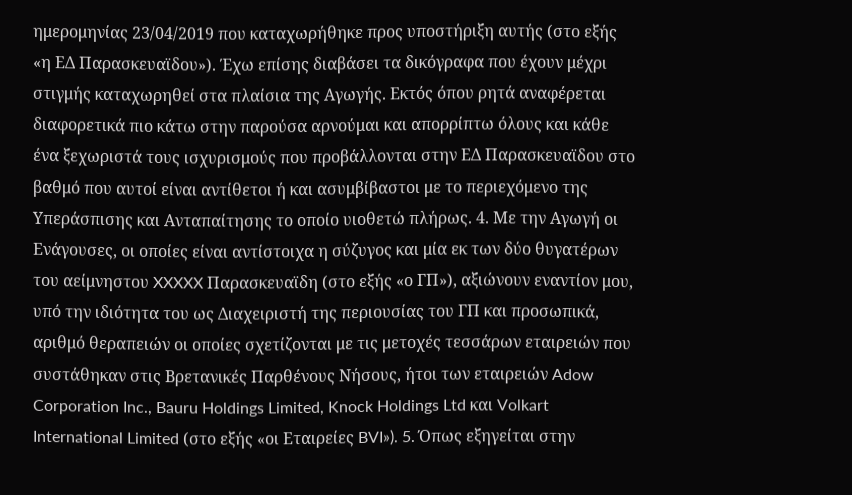ημερομηνίας 23/04/2019 που καταχωρήθηκε προς υποστήριξη αυτής (στο εξής «η ΕΔ Παρασκευαϊδου»). Έχω επίσης διαβάσει τα δικόγραφα που έχουν μέχρι στιγμής καταχωρηθεί στα πλαίσια της Αγωγής. Εκτός όπου ρητά αναφέρεται διαφορετικά πιο κάτω στην παρούσα αρνούμαι και απορρίπτω όλους και κάθε ένα ξεχωριστά τους ισχυρισμούς που προβάλλονται στην ΕΔ Παρασκευαϊδου στο βαθμό που αυτοί είναι αντίθετοι ή και ασυμβίβαστοι με το περιεχόμενο της Υπεράσπισης και Ανταπαίτησης το οποίο υιοθετώ πλήρως. 4. Με την Αγωγή οι Ενάγουσες, οι οποίες είναι αντίστοιχα η σύζυγος και μία εκ των δύο θυγατέρων του αείμνηστου XXXXX Παρασκευαϊδη (στο εξής «ο ΓΠ»), αξιώνουν εναντίον μου, υπό την ιδιότητα του ως Διαχειριστή της περιουσίας του ΓΠ και προσωπικά, αριθμό θεραπειών οι οποίες σχετίζονται με τις μετοχές τεσσάρων εταιρειών που συστάθηκαν στις Βρετανικές Παρθένους Νήσους, ήτοι των εταιρειών Adow Corporation Inc., Bauru Holdings Limited, Knock Holdings Ltd και Volkart International Limited (στο εξής «οι Εταιρείες BVI»). 5. Όπως εξηγείται στην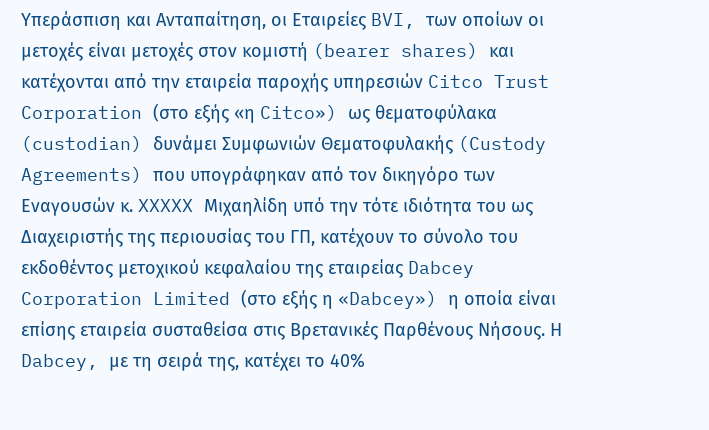Υπεράσπιση και Ανταπαίτηση, οι Εταιρείες BVI, των οποίων οι μετοχές είναι μετοχές στον κομιστή (bearer shares) και κατέχονται από την εταιρεία παροχής υπηρεσιών Citco Trust Corporation (στο εξής «η Citco») ως θεματοφύλακα (custodian) δυνάμει Συμφωνιών Θεματοφυλακής (Custody Agreements) που υπογράφηκαν από τον δικηγόρο των Εναγουσών κ. XXXXX Μιχαηλίδη υπό την τότε ιδιότητα του ως Διαχειριστής της περιουσίας του ΓΠ, κατέχουν το σύνολο του εκδοθέντος μετοχικού κεφαλαίου της εταιρείας Dabcey Corporation Limited (στο εξής η «Dabcey») η οποία είναι επίσης εταιρεία συσταθείσα στις Βρετανικές Παρθένους Νήσους. Η Dabcey, με τη σειρά της, κατέχει το 40%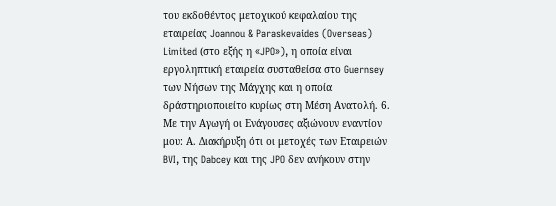του εκδοθέντος μετοχικού κεφαλαίου της εταιρείας Joannou & Paraskevaides (Overseas) Limited (στο εξής η «JPO»), η οποία είναι εργοληπτική εταιρεία συσταθείσα στο Guernsey των Νήσων της Μάγχης και η οποία δράστηριοποιείτο κυρίως στη Μέση Ανατολή. 6. Με την Αγωγή οι Ενάγουσες αξιώνουν εναντίον μου: Α. Διακήρυξη ότι οι μετοχές των Εταιρειών BVI, της Dabcey και της JPO δεν ανήκουν στην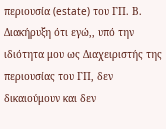περιουσία (estate) του ΓΠ. Β. Διακήρυξη ότι εγώ,, υπό την ιδιότητα μου ως Διαχειριστής της περιουσίας του ΓΠ, δεν δικαιούμουν και δεν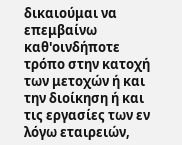δικαιούμαι να επεμβαίνω καθ'οινδήποτε τρόπο στην κατοχή των μετοχών ή και την διοίκηση ή και τις εργασίες των εν λόγω εταιρειών,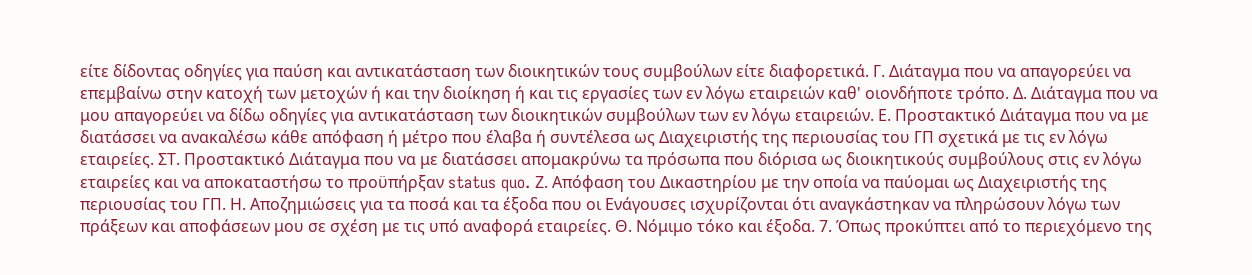είτε δίδοντας οδηγίες για παύση και αντικατάσταση των διοικητικών τους συμβούλων είτε διαφορετικά. Γ. Διάταγμα που να απαγορεύει να επεμβαίνω στην κατοχή των μετοχών ή και την διοίκηση ή και τις εργασίες των εν λόγω εταιρειών καθ' οιονδήποτε τρόπο. Δ. Διάταγμα που να μου απαγορεύει να δίδω οδηγίες για αντικατάσταση των διοικητικών συμβούλων των εν λόγω εταιρειών. Ε. Προστακτικό Διάταγμα που να με διατάσσει να ανακαλέσω κάθε απόφαση ή μέτρο που έλαβα ή συντέλεσα ως Διαχειριστής της περιουσίας του ΓΠ σχετικά με τις εν λόγω εταιρείες. ΣΤ. Προστακτικό Διάταγμα που να με διατάσσει απομακρύνω τα πρόσωπα που διόρισα ως διοικητικούς συμβούλους στις εν λόγω εταιρείες και να αποκαταστήσω το προϋπήρξαν status quo. Ζ. Απόφαση του Δικαστηρίου με την οποία να παύομαι ως Διαχειριστής της περιουσίας του ΓΠ. Η. Αποζημιώσεις για τα ποσά και τα έξοδα που οι Ενάγουσες ισχυρίζονται ότι αναγκάστηκαν να πληρώσουν λόγω των πράξεων και αποφάσεων μου σε σχέση με τις υπό αναφορά εταιρείες. Θ. Νόμιμο τόκο και έξοδα. 7. Όπως προκύπτει από το περιεχόμενο της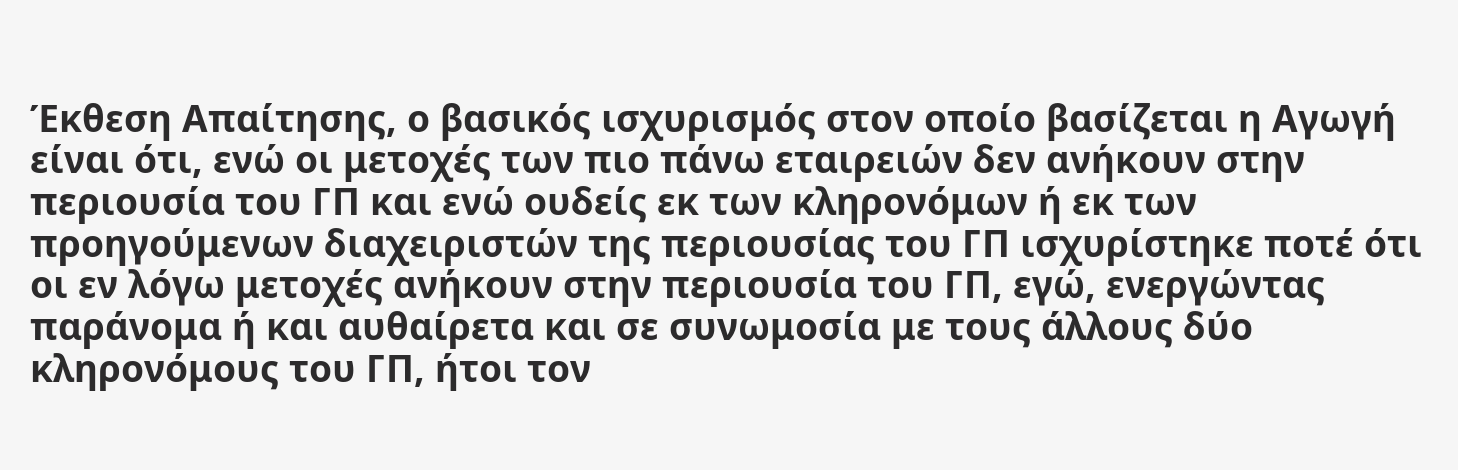Έκθεση Απαίτησης, ο βασικός ισχυρισμός στον οποίο βασίζεται η Αγωγή είναι ότι, ενώ οι μετοχές των πιο πάνω εταιρειών δεν ανήκουν στην περιουσία του ΓΠ και ενώ ουδείς εκ των κληρονόμων ή εκ των προηγούμενων διαχειριστών της περιουσίας του ΓΠ ισχυρίστηκε ποτέ ότι οι εν λόγω μετοχές ανήκουν στην περιουσία του ΓΠ, εγώ, ενεργώντας παράνομα ή και αυθαίρετα και σε συνωμοσία με τους άλλους δύο κληρονόμους του ΓΠ, ήτοι τον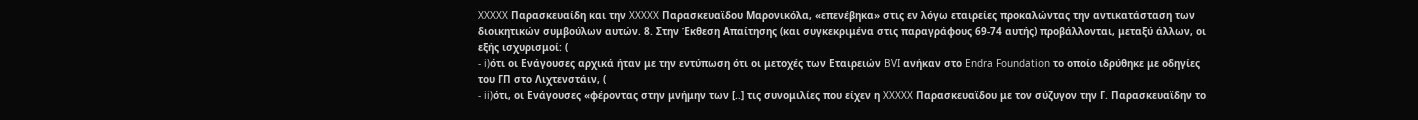XXXXX Παρασκευαίδη και την XXXXX Παρασκευαϊδου Μαρονικόλα, «επενέβηκα» στις εν λόγω εταιρείες προκαλώντας την αντικατάσταση των διοικητικών συμβούλων αυτών. 8. Στην Έκθεση Απαίτησης (και συγκεκριμένα στις παραγράφους 69-74 αυτής) προβάλλονται, μεταξύ άλλων, οι εξής ισχυρισμοί: (
- i)ότι οι Ενάγουσες αρχικά ήταν με την εντύπωση ότι οι μετοχές των Εταιρειών BVI ανήκαν στο Endra Foundation το οποίο ιδρύθηκε με οδηγίες του ΓΠ στο Λιχτενστάιν, (
- ii)ότι, οι Ενάγουσες «φέροντας στην μνήμην των [..] τις συνομιλίες που είχεν η XXXXX Παρασκευαϊδου με τον σύζυγον την Γ. Παρασκευαϊδην το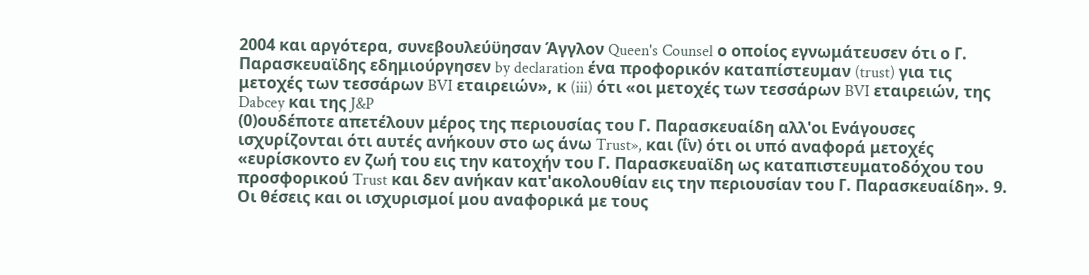2004 και αργότερα, συνεβουλεύϋησαν Άγγλον Queen's Counsel ο οποίος εγνωμάτευσεν ότι ο Γ. Παρασκευαϊδης εδημιούργησεν by declaration ένα προφορικόν καταπίστευμαν (trust) για τις μετοχές των τεσσάρων BVI εταιρειών», κ (iii) ότι «οι μετοχές των τεσσάρων BVI εταιρειών, της Dabcey και της J&P
(0)ουδέποτε απετέλουν μέρος της περιουσίας του Γ. Παρασκευαίδη αλλ'οι Ενάγουσες ισχυρίζονται ότι αυτές ανήκουν στο ως άνω Trust», και (ΐν) ότι οι υπό αναφορά μετοχές «ευρίσκοντο εν ζωή του εις την κατοχήν του Γ. Παρασκευαϊδη ως καταπιστευματοδόχου του προσφορικού Trust και δεν ανήκαν κατ'ακολουθίαν εις την περιουσίαν του Γ. Παρασκευαίδη». 9. Οι θέσεις και οι ισχυρισμοί μου αναφορικά με τους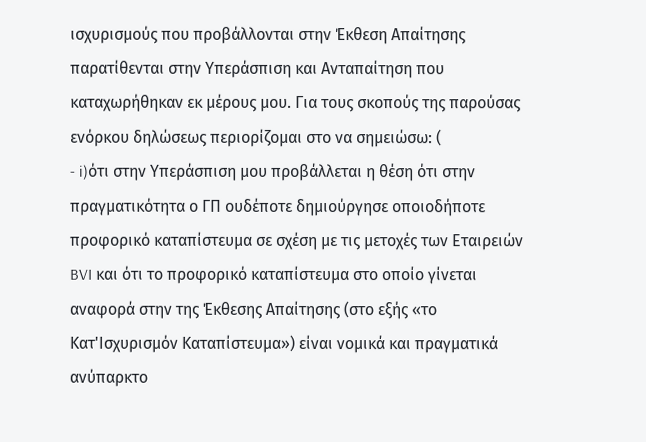ισχυρισμούς που προβάλλονται στην Έκθεση Απαίτησης παρατίθενται στην Υπεράσπιση και Ανταπαίτηση που καταχωρήθηκαν εκ μέρους μου. Για τους σκοπούς της παρούσας ενόρκου δηλώσεως περιορίζομαι στο να σημειώσω: (
- i)ότι στην Υπεράσπιση μου προβάλλεται η θέση ότι στην πραγματικότητα ο ΓΠ ουδέποτε δημιούργησε οποιοδήποτε προφορικό καταπίστευμα σε σχέση με τις μετοχές των Εταιρειών BVI και ότι το προφορικό καταπίστευμα στο οποίο γίνεται αναφορά στην της Έκθεσης Απαίτησης (στο εξής «το Κατ'Ισχυρισμόν Καταπίστευμα») είναι νομικά και πραγματικά ανύπαρκτο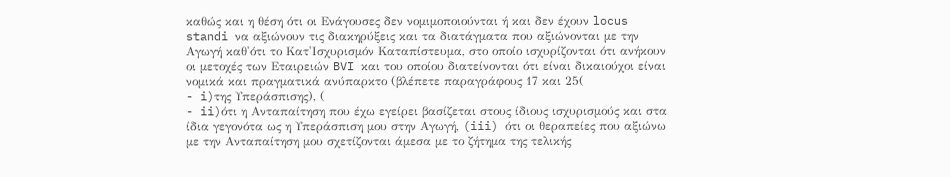καθώς και η θέση ότι οι Ενάγουσες δεν νομιμοποιούνται ή και δεν έχουν locus standi να αξιώνουν τις διακηρύξεις και τα διατάγματα που αξιώνονται με την Αγωγή καθ'ότι το Κατ'Ισχυρισμόν Καταπίστευμα, στο οποίο ισχυρίζονται ότι ανήκουν οι μετοχές των Εταιρειών BVI και του οποίου διατείνονται ότι είναι δικαιούχοι είναι νομικά και πραγματικά ανύπαρκτο (βλέπετε παραγράφους 17 και 25(
- i)της Υπεράσπισης), (
- ii)ότι η Ανταπαίτηση που έχω εγείρει βασίζεται στους ίδιους ισχυρισμούς και στα ίδια γεγονότα ως η Υπεράσπιση μου στην Αγωγή, (iii) ότι οι θεραπείες που αξιώνω με την Ανταπαίτηση μου σχετίζονται άμεσα με το ζήτημα της τελικής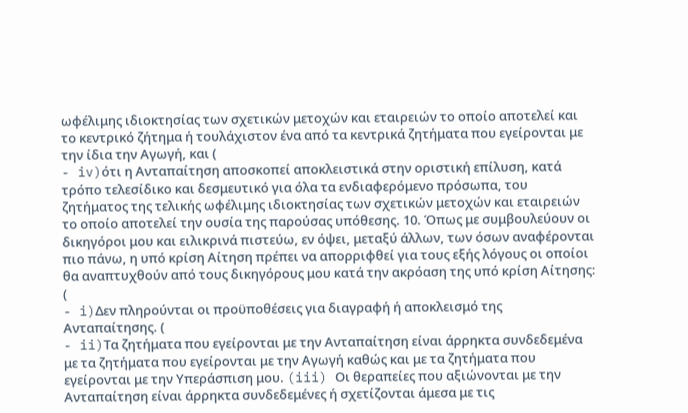ωφέλιμης ιδιοκτησίας των σχετικών μετοχών και εταιρειών το οποίο αποτελεί και το κεντρικό ζήτημα ή τουλάχιστον ένα από τα κεντρικά ζητήματα που εγείρονται με την ίδια την Αγωγή, και (
- iv)ότι η Ανταπαίτηση αποσκοπεί αποκλειστικά στην οριστική επίλυση, κατά τρόπο τελεσίδικο και δεσμευτικό για όλα τα ενδιαφερόμενο πρόσωπα, του ζητήματος της τελικής ωφέλιμης ιδιοκτησίας των σχετικών μετοχών και εταιρειών το οποίο αποτελεί την ουσία της παρούσας υπόθεσης. 10. Όπως με συμβουλεύουν οι δικηγόροι μου και ειλικρινά πιστεύω, εν όψει, μεταξύ άλλων, των όσων αναφέρονται πιο πάνω, η υπό κρίση Αίτηση πρέπει να απορριφθεί για τους εξής λόγους οι οποίοι θα αναπτυχθούν από τους δικηγόρους μου κατά την ακρόαση της υπό κρίση Αίτησης: (
- i)Δεν πληρούνται οι προϋποθέσεις για διαγραφή ή αποκλεισμό της Ανταπαίτησης. (
- ii)Τα ζητήματα που εγείρονται με την Ανταπαίτηση είναι άρρηκτα συνδεδεμένα με τα ζητήματα που εγείρονται με την Αγωγή καθώς και με τα ζητήματα που εγείρονται με την Υπεράσπιση μου. (iii) Οι θεραπείες που αξιώνονται με την Ανταπαίτηση είναι άρρηκτα συνδεδεμένες ή σχετίζονται άμεσα με τις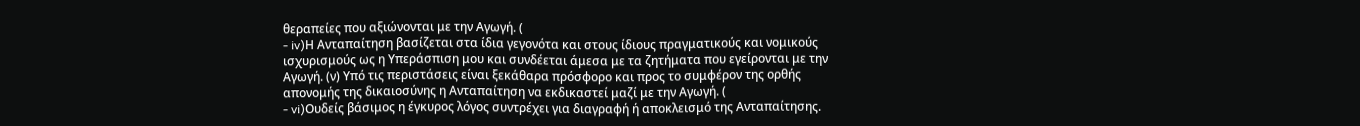θεραπείες που αξιώνονται με την Αγωγή. (
- iv)Η Ανταπαίτηση βασίζεται στα ίδια γεγονότα και στους ίδιους πραγματικούς και νομικούς ισχυρισμούς ως η Υπεράσπιση μου και συνδέεται άμεσα με τα ζητήματα που εγείρονται με την Αγωγή. (ν) Υπό τις περιστάσεις είναι ξεκάθαρα πρόσφορο και προς το συμφέρον της ορθής απονομής της δικαιοσύνης η Ανταπαίτηση να εκδικαστεί μαζί με την Αγωγή. (
- vi)Ουδείς βάσιμος η έγκυρος λόγος συντρέχει για διαγραφή ή αποκλεισμό της Ανταπαίτησης.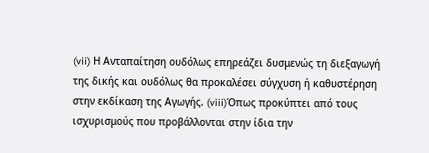(vii) Η Ανταπαίτηση ουδόλως επηρεάζει δυσμενώς τη διεξαγωγή της δικής και ουδόλως θα προκαλέσει σύγχυση ή καθυστέρηση στην εκδίκαση της Αγωγής. (viii)Όπως προκύπτει από τους ισχυρισμούς που προβάλλονται στην ίδια την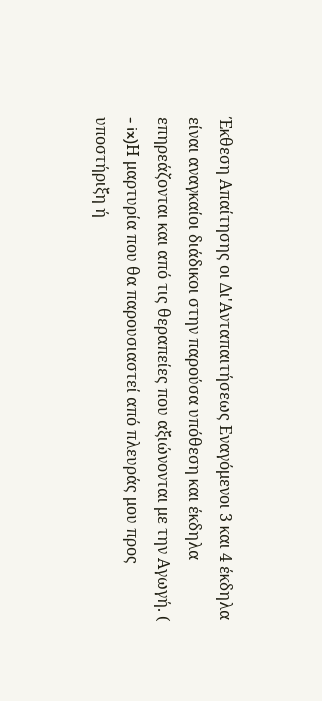Έκθεση Απαίτησης οι Δι'Ανταπαιτήσεως Εναγόμενοι 3 και 4 έκδηλα είναι αναγκαίοι διάδικοι στην παρούσα υπόθεση και έκδηλα επηρεάζονται και από τις θεραπείες που αξιώνονται με την Αγωγή. (
- ix)Η μαρτυρία που θα παρουσιαστεί από πλευράς μου προς υποστήριξη ή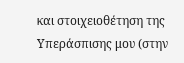και στοιχειοθέτηση της Υπεράσπισης μου (στην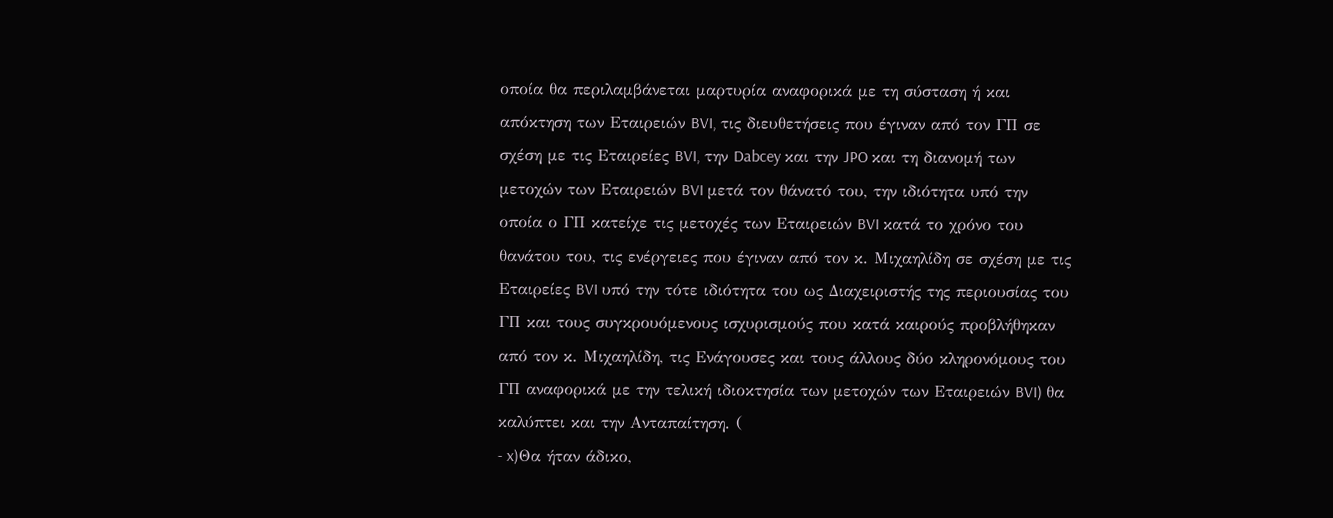οποία θα περιλαμβάνεται μαρτυρία αναφορικά με τη σύσταση ή και απόκτηση των Εταιρειών BVI, τις διευθετήσεις που έγιναν από τον ΓΠ σε σχέση με τις Εταιρείες BVI, την Dabcey και την JPO και τη διανομή των μετοχών των Εταιρειών BVI μετά τον θάνατό του, την ιδιότητα υπό την οποία ο ΓΠ κατείχε τις μετοχές των Εταιρειών BVI κατά το χρόνο του θανάτου του, τις ενέργειες που έγιναν από τον κ. Μιχαηλίδη σε σχέση με τις Εταιρείες BVI υπό την τότε ιδιότητα του ως Διαχειριστής της περιουσίας του ΓΠ και τους συγκρουόμενους ισχυρισμούς που κατά καιρούς προβλήθηκαν από τον κ. Μιχαηλίδη, τις Ενάγουσες και τους άλλους δύο κληρονόμους του ΓΠ αναφορικά με την τελική ιδιοκτησία των μετοχών των Εταιρειών BVI) θα καλύπτει και την Ανταπαίτηση. (
- x)Θα ήταν άδικο,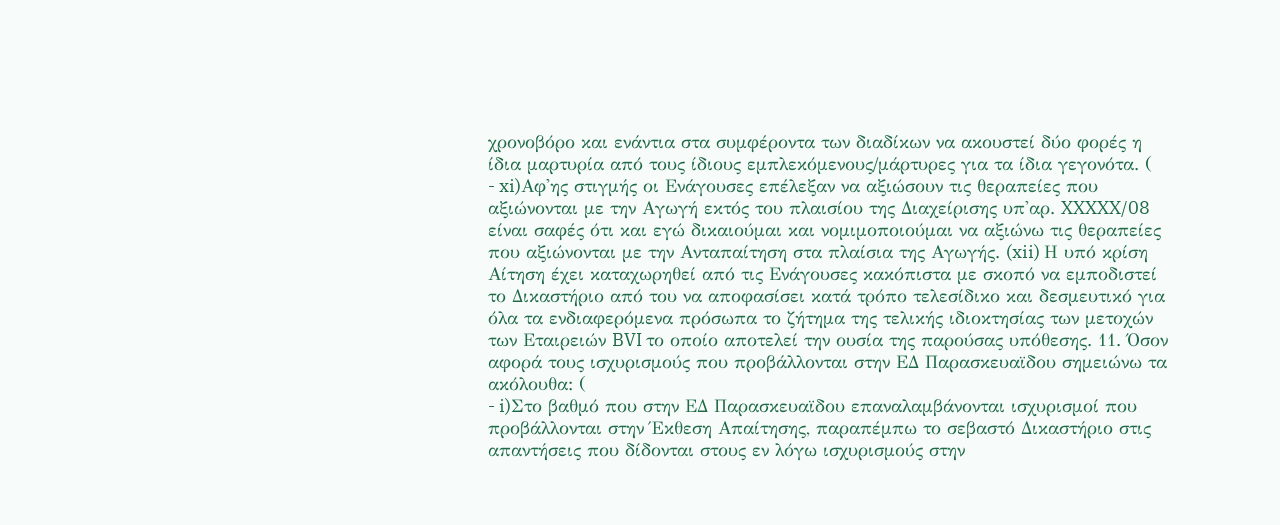χρονοβόρο και ενάντια στα συμφέροντα των διαδίκων να ακουστεί δύο φορές η ίδια μαρτυρία από τους ίδιους εμπλεκόμενους/μάρτυρες για τα ίδια γεγονότα. (
- xi)Αφ'ης στιγμής οι Ενάγουσες επέλεξαν να αξιώσουν τις θεραπείες που αξιώνονται με την Αγωγή εκτός του πλαισίου της Διαχείρισης υπ'αρ. XXXXX/08 είναι σαφές ότι και εγώ δικαιούμαι και νομιμοποιούμαι να αξιώνω τις θεραπείες που αξιώνονται με την Ανταπαίτηση στα πλαίσια της Αγωγής. (xii) Η υπό κρίση Αίτηση έχει καταχωρηθεί από τις Ενάγουσες κακόπιστα με σκοπό να εμποδιστεί το Δικαστήριο από του να αποφασίσει κατά τρόπο τελεσίδικο και δεσμευτικό για όλα τα ενδιαφερόμενα πρόσωπα το ζήτημα της τελικής ιδιοκτησίας των μετοχών των Εταιρειών BVI το οποίο αποτελεί την ουσία της παρούσας υπόθεσης. 11. Όσον αφορά τους ισχυρισμούς που προβάλλονται στην ΕΔ Παρασκευαϊδου σημειώνω τα ακόλουθα: (
- i)Στο βαθμό που στην ΕΔ Παρασκευαϊδου επαναλαμβάνονται ισχυρισμοί που προβάλλονται στην Έκθεση Απαίτησης, παραπέμπω το σεβαστό Δικαστήριο στις απαντήσεις που δίδονται στους εν λόγω ισχυρισμούς στην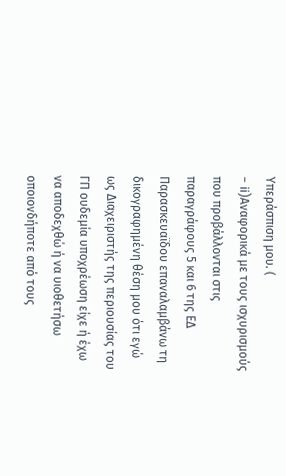Υπεράσπιση μου. (
- ii)Αναφορικά με τους ισχυρισμούς που προβάλλονται στις παραγράφους 5 και 6 της ΕΔ Παρασκευαϊδου επαναλαμβάνω τη δικογραφημένη θέση μου ότι εγώ ως Διαχειριστής της περιουσίας του ΓΠ ουδεμία υποχρέωση είχε ή έχω να αποδεχθώ ή να υιοθετήσω οποιονδήποτε από τους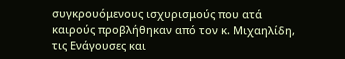συγκρουόμενους ισχυρισμούς που ατά καιρούς προβλήθηκαν από τον κ. Μιχαηλίδη, τις Ενάγουσες και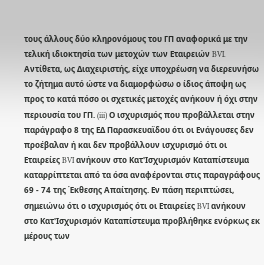τους άλλους δύο κληρονόμους του ΓΠ αναφορικά με την τελική ιδιοκτησία των μετοχών των Εταιρειών BVI. Αντίθετα, ως Διαχειριστής, είχε υποχρέωση να διερευνήσω το ζήτημα αυτό ώστε να διαμορφώσω ο ίδιος άποψη ως προς το κατά πόσο οι σχετικές μετοχές ανήκουν ή όχι στην περιουσία του ΓΠ. (iii) Ο ισχυρισμός που προβάλλεται στην παράγραφο 8 της ΕΔ Παρασκευαϊδου ότι οι Ενάγουσες δεν προέβαλαν ή και δεν προβάλλουν ισχυρισμό ότι οι Εταιρείες BVI ανήκουν στο Κατ'Ισχυρισμόν Καταπίστευμα καταρρίπτεται από τα όσα αναφέρονται στις παραγράφους 69 - 74 της Έκθεσης Απαίτησης. Εν πάση περιπτώσει, σημειώνω ότι ο ισχυρισμός ότι οι Εταιρείες BVI ανήκουν στο Κατ'Ισχυρισμόν Καταπίστευμα προβλήθηκε ενόρκως εκ μέρους των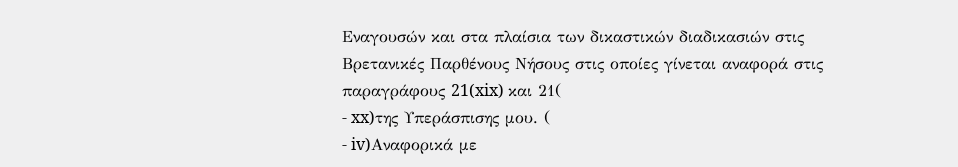Εναγουσών και στα πλαίσια των δικαστικών διαδικασιών στις Βρετανικές Παρθένους Νήσους στις οποίες γίνεται αναφορά στις παραγράφους 21(xix) και 21(
- xx)της Υπεράσπισης μου. (
- iv)Αναφορικά με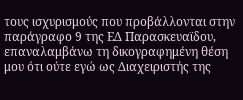τους ισχυρισμούς που προβάλλονται στην παράγραφο 9 της ΕΔ Παρασκευαϊδου, επαναλαμβάνω τη δικογραφημένη θέση μου ότι ούτε εγώ ως Διαχειριστής της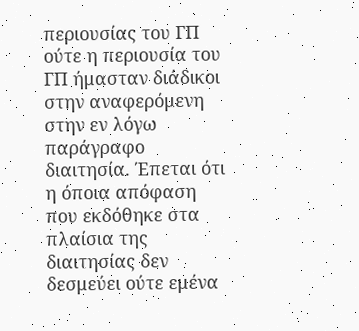περιουσίας του ΓΠ ούτε η περιουσία του ΓΠ ήμασταν διάδικοι στην αναφερόμενη στην εν λόγω παράγραφο διαιτησία. Έπεται ότι η όποια απόφαση που εκδόθηκε στα πλαίσια της διαιτησίας δεν δεσμεύει ούτε εμένα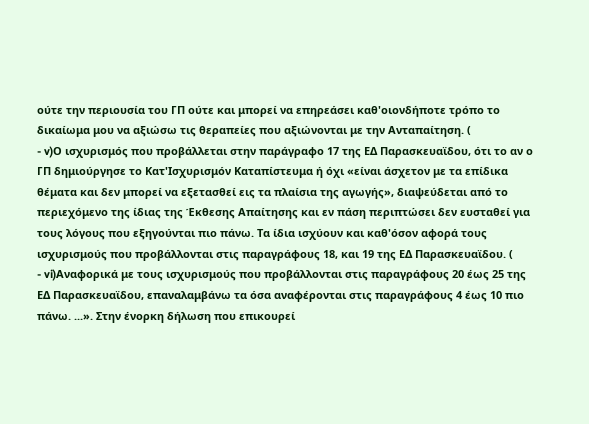ούτε την περιουσία του ΓΠ ούτε και μπορεί να επηρεάσει καθ'οιονδήποτε τρόπο το δικαίωμα μου να αξιώσω τις θεραπείες που αξιώνονται με την Ανταπαίτηση. (
- v)Ο ισχυρισμός που προβάλλεται στην παράγραφο 17 της ΕΔ Παρασκευαϊδου, ότι το αν ο ΓΠ δημιούργησε το Κατ'Ισχυρισμόν Καταπίστευμα ή όχι «είναι άσχετον με τα επίδικα θέματα και δεν μπορεί να εξετασθεί εις τα πλαίσια της αγωγής», διαψεύδεται από το περιεχόμενο της ίδιας της Έκθεσης Απαίτησης και εν πάση περιπτώσει δεν ευσταθεί για τους λόγους που εξηγούνται πιο πάνω. Τα ίδια ισχύουν και καθ'όσον αφορά τους ισχυρισμούς που προβάλλονται στις παραγράφους 18, και 19 της ΕΔ Παρασκευαϊδου. (
- vi)Αναφορικά με τους ισχυρισμούς που προβάλλονται στις παραγράφους 20 έως 25 της ΕΔ Παρασκευαϊδου, επαναλαμβάνω τα όσα αναφέρονται στις παραγράφους 4 έως 10 πιο πάνω. ...». Στην ένορκη δήλωση που επικουρεί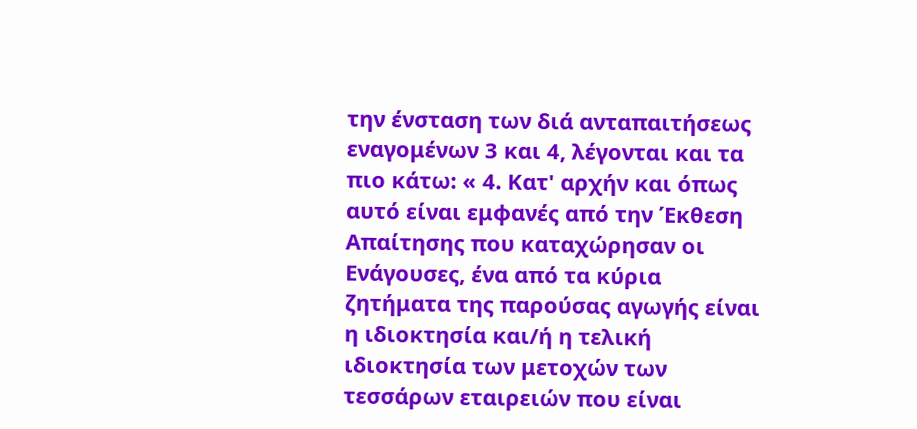την ένσταση των διά ανταπαιτήσεως εναγομένων 3 και 4, λέγονται και τα πιο κάτω: « 4. Κατ' αρχήν και όπως αυτό είναι εμφανές από την Έκθεση Απαίτησης που καταχώρησαν οι Ενάγουσες, ένα από τα κύρια ζητήματα της παρούσας αγωγής είναι η ιδιοκτησία και/ή η τελική ιδιοκτησία των μετοχών των τεσσάρων εταιρειών που είναι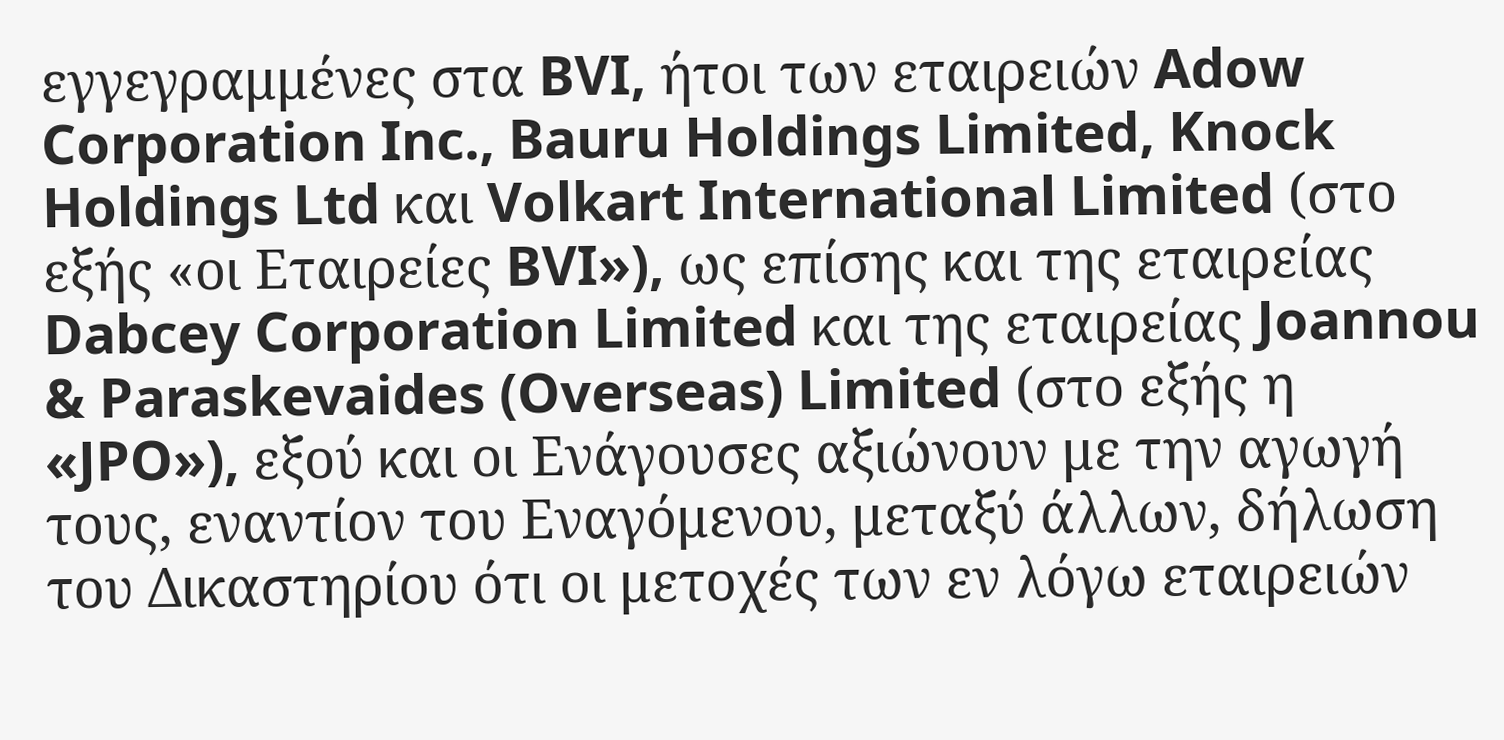εγγεγραμμένες στα BVI, ήτοι των εταιρειών Adow Corporation Inc., Bauru Holdings Limited, Knock Holdings Ltd και Volkart International Limited (στο εξής «οι Εταιρείες BVI»), ως επίσης και της εταιρείας Dabcey Corporation Limited και της εταιρείας Joannou & Paraskevaides (Overseas) Limited (στο εξής η «JPO»), εξού και οι Ενάγουσες αξιώνουν με την αγωγή τους, εναντίον του Εναγόμενου, μεταξύ άλλων, δήλωση του Δικαστηρίου ότι οι μετοχές των εν λόγω εταιρειών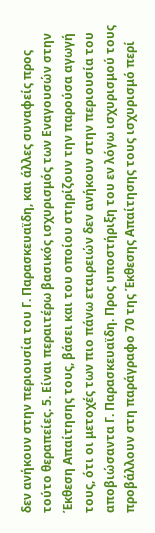δεν ανήκουν στην περιουσία του Γ. Παρασκευαϊδη, και άλλες συναφείς προς τούτο θεραπείες. 5. Είναι περαιτέρω βασικός ισχυρισμός των Εναγουσών στην Έκθεση Απαίτησης τους, βάσει και του οποίου στηρίζουν την παρούσα αγωγή τους, ότι οι μετοχές των πιο πάνω εταιρειών δεν ανήκουν στην περιουσία του αποβιώσαντα Γ. Παρασκευαϊδη. Προς υποστήριξη του εν λόγω ισχυρισμού τους προβάλλουν στη παράγραφο 70 της Έκθεσης Απαίτησης τους ισχυρισμό περί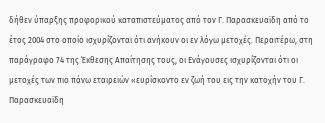δήθεν ύπαρξης προφορικού καταπιστεύματος από τον Γ. Παρασκευαϊδη από το έτος 2004 στο οποίο ισχυρίζονται ότι ανήκουν οι εν λόγω μετοχές. Περαιτέρω, στη παράγραφο 74 της Έκθεσης Απαίτησης τους, οι Ενάγουσες ισχυρίζονται ότι οι μετοχές των πιο πάνω εταιρειών «ευρίσκοντο εν ζωή του εις την κατοχήν του Γ. Παρασκευαϊδη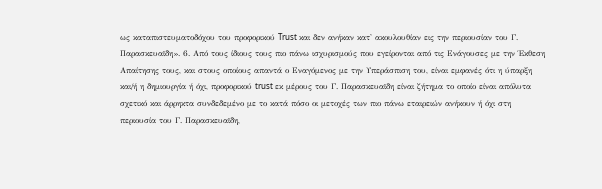ως καταπιστευματοδόχου του προφορικού Trust και δεν ανήκαν κατ' ακουλουθίαν εις την περιουσίαν του Γ. Παρασκευαϊδη». 6. Από τους ίδιους τους πιο πάνω ισχυρισμούς που εγείρονται από τις Ενάγουσες με την Έκθεση Απαίτησης τους, και στους οποίους απαντά ο Εναγόμενος με την Υπεράσπιση του, είναι εμφανές ότι η ύπαρξη και/ή η δημιουργία ή όχι, προφορικού trust εκ μέρους του Γ. Παρασκευαϊδη είναι ζήτημα το οποίο είναι απόλυτα σχετικό και άρρηκτα συνδεδεμένο με το κατά πόσο οι μετοχές των πιο πάνω εταιρειών ανήκουν ή όχι στη περιουσία του Γ. Παρασκευαϊδη,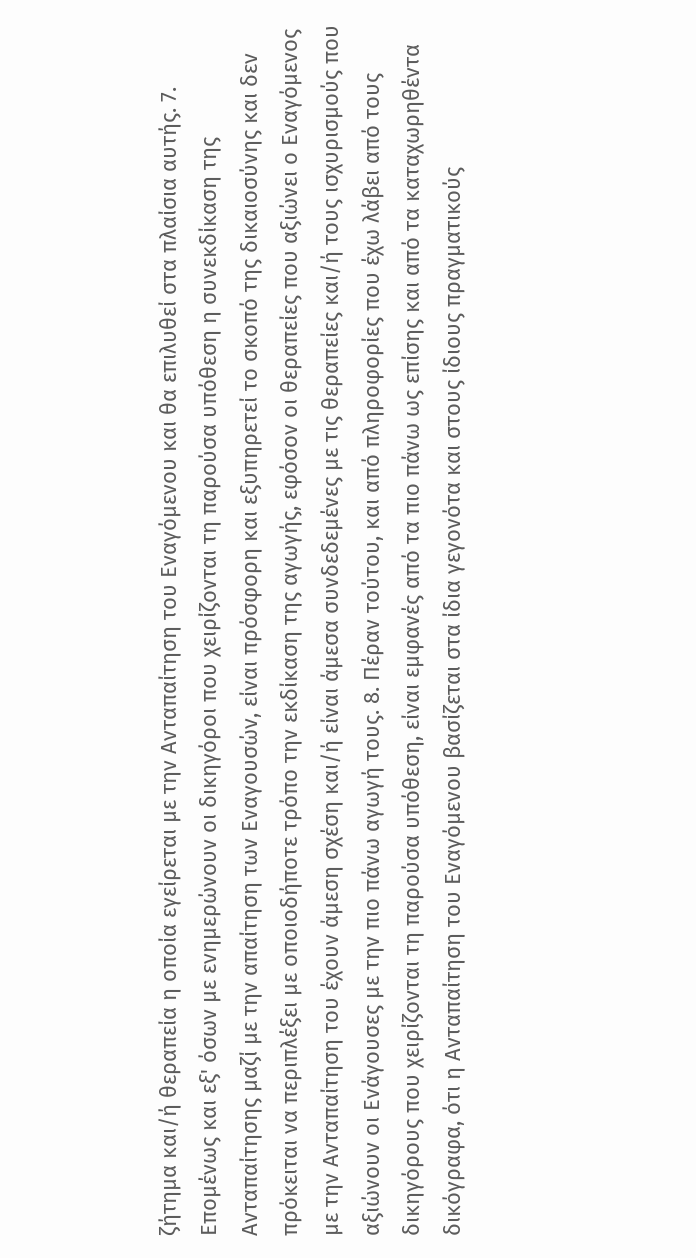ζήτημα και/ή θεραπεία η οποία εγείρεται με την Ανταπαίτηση του Εναγόμενου και θα επιλυθεί στα πλαίσια αυτής. 7. Επομένως και εξ' όσων με ενημερώνουν οι δικηγόροι που χειρίζονται τη παρούσα υπόθεση η συνεκδίκαση της Ανταπαίτησης μαζί με την απαίτηση των Εναγουσών, είναι πρόσφορη και εξυπηρετεί το σκοπό της δικαιοσύνης και δεν πρόκειται να περιπλέξει με οποιοδήποτε τρόπο την εκδίκαση της αγωγής, εφόσον οι θεραπείες που αξιώνει ο Εναγόμενος με την Ανταπαίτηση του έχουν άμεση σχέση και/ή είναι άμεσα συνδεδεμένες με τις θεραπείες και/ή τους ισχυρισμούς που αξιώνουν οι Ενάγουσες με την πιο πάνω αγωγή τους. 8. Πέραν τούτου, και από πληροφορίες που έχω λάβει από τους δικηγόρους που χειρίζονται τη παρούσα υπόθεση, είναι εμφανές από τα πιο πάνω ως επίσης και από τα καταχωρηθέντα δικόγραφα, ότι η Ανταπαίτηση του Εναγόμενου βασίζεται στα ίδια γεγονότα και στους ίδιους πραγματικούς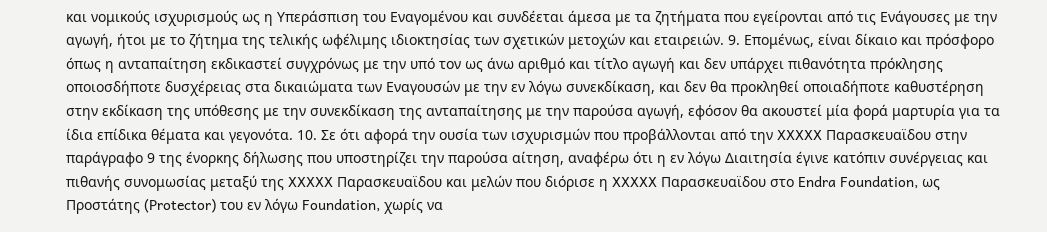και νομικούς ισχυρισμούς ως η Υπεράσπιση του Εναγομένου και συνδέεται άμεσα με τα ζητήματα που εγείρονται από τις Ενάγουσες με την αγωγή, ήτοι με το ζήτημα της τελικής ωφέλιμης ιδιοκτησίας των σχετικών μετοχών και εταιρειών. 9. Επομένως, είναι δίκαιο και πρόσφορο όπως η ανταπαίτηση εκδικαστεί συγχρόνως με την υπό τον ως άνω αριθμό και τίτλο αγωγή και δεν υπάρχει πιθανότητα πρόκλησης οποιοσδήποτε δυσχέρειας στα δικαιώματα των Εναγουσών με την εν λόγω συνεκδίκαση, και δεν θα προκληθεί οποιαδήποτε καθυστέρηση στην εκδίκαση της υπόθεσης με την συνεκδίκαση της ανταπαίτησης με την παρούσα αγωγή, εφόσον θα ακουστεί μία φορά μαρτυρία για τα ίδια επίδικα θέματα και γεγονότα. 10. Σε ότι αφορά την ουσία των ισχυρισμών που προβάλλονται από την XXXXX Παρασκευαϊδου στην παράγραφο 9 της ένορκης δήλωσης που υποστηρίζει την παρούσα αίτηση, αναφέρω ότι η εν λόγω Διαιτησία έγινε κατόπιν συνέργειας και πιθανής συνομωσίας μεταξύ της XXXXX Παρασκευαϊδου και μελών που διόρισε η XXXXX Παρασκευαϊδου στο Endra Foundation, ως Προστάτης (Protector) του εν λόγω Foundation, χωρίς να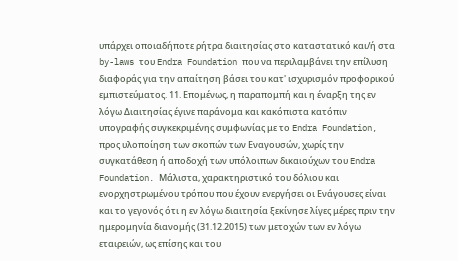υπάρχει οποιαδήποτε ρήτρα διαιτησίας στο καταστατικό και/ή στα by-laws του Endra Foundation που να περιλαμβάνει την επίλυση διαφοράς για την απαίτηση βάσει του κατ' ισχυρισμόν προφορικού εμπιστεύματος. 11. Επομένως, η παραπομπή και η έναρξη της εν λόγω Διαιτησίας έγινε παράνομα και κακόπιστα κατόπιν υπογραφής συγκεκριμένης συμφωνίας με το Endra Foundation, προς υλοποίηση των σκοπών των Εναγουσών, χωρίς την συγκατάθεση ή αποδοχή των υπόλοιπων δικαιούχων του Endra Foundation. Μάλιστα, χαρακτηριστικό του δόλιου και ενορχηστρωμένου τρόπου που έχουν ενεργήσει οι Ενάγουσες είναι και το γεγονός ότι η εν λόγω διαιτησία ξεκίνησε λίγες μέρες πριν την ημερομηνία διανομής (31.12.2015) των μετοχών των εν λόγω εταιρειών, ως επίσης και του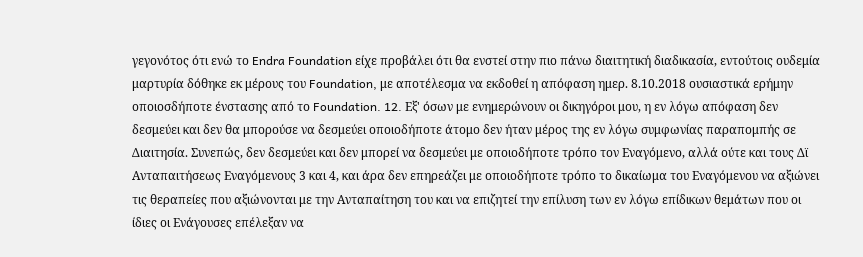γεγονότος ότι ενώ το Endra Foundation είχε προβάλει ότι θα ενστεί στην πιο πάνω διαιτητική διαδικασία, εντούτοις ουδεμία μαρτυρία δόθηκε εκ μέρους του Foundation, με αποτέλεσμα να εκδοθεί η απόφαση ημερ. 8.10.2018 ουσιαστικά ερήμην οποιοσδήποτε ένστασης από το Foundation. 12. Εξ' όσων με ενημερώνουν οι δικηγόροι μου, η εν λόγω απόφαση δεν δεσμεύει και δεν θα μπορούσε να δεσμεύει οποιοδήποτε άτομο δεν ήταν μέρος της εν λόγω συμφωνίας παραπομπής σε Διαιτησία. Συνεπώς, δεν δεσμεύει και δεν μπορεί να δεσμεύει με οποιοδήποτε τρόπο τον Εναγόμενο, αλλά ούτε και τους Δϊ Ανταπαιτήσεως Εναγόμενους 3 και 4, και άρα δεν επηρεάζει με οποιοδήποτε τρόπο το δικαίωμα του Εναγόμενου να αξιώνει τις θεραπείες που αξιώνονται με την Ανταπαίτηση του και να επιζητεί την επίλυση των εν λόγω επίδικων θεμάτων που οι ίδιες οι Ενάγουσες επέλεξαν να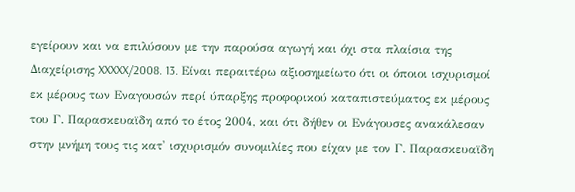εγείρουν και να επιλύσουν με την παρούσα αγωγή και όχι στα πλαίσια της Διαχείρισης XXXXX/2008. 13. Είναι περαιτέρω αξιοσημείωτο ότι οι όποιοι ισχυρισμοί εκ μέρους των Εναγουσών περί ύπαρξης προφορικού καταπιστεύματος εκ μέρους του Γ. Παρασκευαϊδη από το έτος 2004, και ότι δήθεν οι Ενάγουσες ανακάλεσαν στην μνήμη τους τις κατ' ισχυρισμόν συνομιλίες που είχαν με τον Γ. Παρασκευαϊδη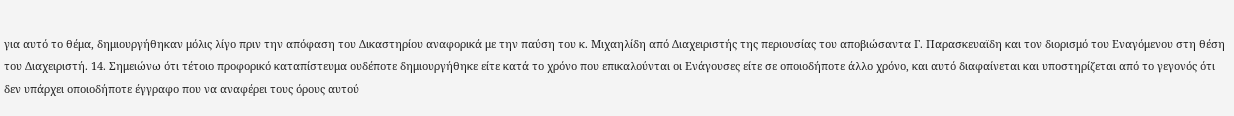για αυτό το θέμα, δημιουργήθηκαν μόλις λίγο πριν την απόφαση του Δικαστηρίου αναφορικά με την παύση του κ. Μιχαηλίδη από Διαχειριστής της περιουσίας του αποβιώσαντα Γ. Παρασκευαϊδη και τον διορισμό του Εναγόμενου στη θέση του Διαχειριστή. 14. Σημειώνω ότι τέτοιο προφορικό καταπίστευμα ουδέποτε δημιουργήθηκε είτε κατά το χρόνο που επικαλούνται οι Ενάγουσες είτε σε οποιοδήποτε άλλο χρόνο, και αυτό διαφαίνεται και υποστηρίζεται από το γεγονός ότι δεν υπάρχει οποιοδήποτε έγγραφο που να αναφέρει τους όρους αυτού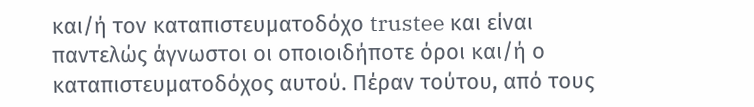και/ή τον καταπιστευματοδόχο trustee και είναι παντελώς άγνωστοι οι οποιοιδήποτε όροι και/ή ο καταπιστευματοδόχος αυτού. Πέραν τούτου, από τους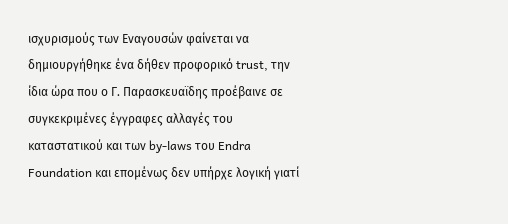ισχυρισμούς των Εναγουσών φαίνεται να δημιουργήθηκε ένα δήθεν προφορικό trust, την ίδια ώρα που ο Γ. Παρασκευαϊδης προέβαινε σε συγκεκριμένες έγγραφες αλλαγές του καταστατικού και των by-laws του Endra Foundation και επομένως δεν υπήρχε λογική γιατί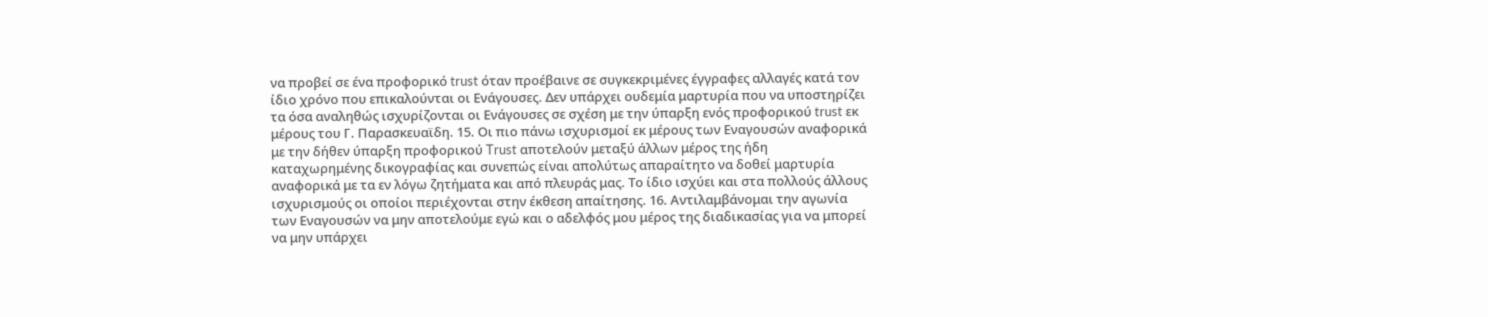να προβεί σε ένα προφορικό trust όταν προέβαινε σε συγκεκριμένες έγγραφες αλλαγές κατά τον ίδιο χρόνο που επικαλούνται οι Ενάγουσες. Δεν υπάρχει ουδεμία μαρτυρία που να υποστηρίζει τα όσα αναληθώς ισχυρίζονται οι Ενάγουσες σε σχέση με την ύπαρξη ενός προφορικού trust εκ μέρους του Γ. Παρασκευαϊδη. 15. Οι πιο πάνω ισχυρισμοί εκ μέρους των Εναγουσών αναφορικά με την δήθεν ύπαρξη προφορικού Trust αποτελούν μεταξύ άλλων μέρος της ήδη καταχωρημένης δικογραφίας και συνεπώς είναι απολύτως απαραίτητο να δοθεί μαρτυρία αναφορικά με τα εν λόγω ζητήματα και από πλευράς μας. Το ίδιο ισχύει και στα πολλούς άλλους ισχυρισμούς οι οποίοι περιέχονται στην έκθεση απαίτησης. 16. Αντιλαμβάνομαι την αγωνία των Εναγουσών να μην αποτελούμε εγώ και ο αδελφός μου μέρος της διαδικασίας για να μπορεί να μην υπάρχει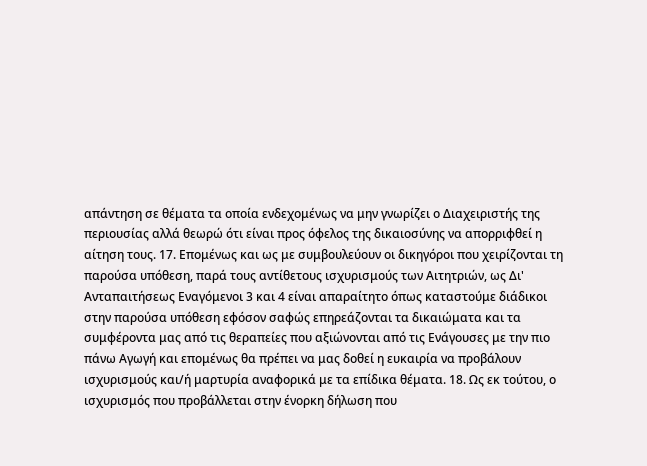απάντηση σε θέματα τα οποία ενδεχομένως να μην γνωρίζει ο Διαχειριστής της περιουσίας αλλά θεωρώ ότι είναι προς όφελος της δικαιοσύνης να απορριφθεί η αίτηση τους. 17. Επομένως και ως με συμβουλεύουν οι δικηγόροι που χειρίζονται τη παρούσα υπόθεση, παρά τους αντίθετους ισχυρισμούς των Αιτητριών, ως Δι' Ανταπαιτήσεως Εναγόμενοι 3 και 4 είναι απαραίτητο όπως καταστούμε διάδικοι στην παρούσα υπόθεση εφόσον σαφώς επηρεάζονται τα δικαιώματα και τα συμφέροντα μας από τις θεραπείες που αξιώνονται από τις Ενάγουσες με την πιο πάνω Αγωγή και επομένως θα πρέπει να μας δοθεί η ευκαιρία να προβάλουν ισχυρισμούς και/ή μαρτυρία αναφορικά με τα επίδικα θέματα. 18. Ως εκ τούτου, ο ισχυρισμός που προβάλλεται στην ένορκη δήλωση που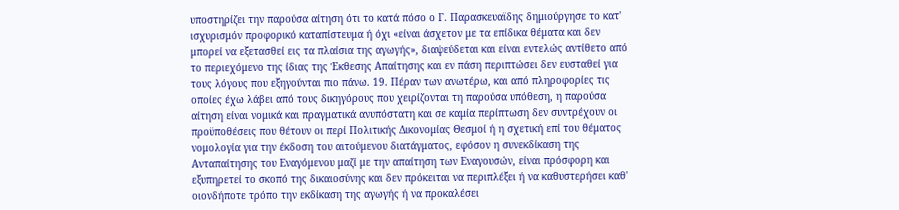υποστηρίζει την παρούσα αίτηση ότι το κατά πόσο ο Γ. Παρασκευαϊδης δημιούργησε το κατ' ισχυρισμόν προφορικό καταπίστευμα ή όχι «είναι άσχετον με τα επίδικα θέματα και δεν μπορεί να εξετασθεί εις τα πλαίσια της αγωγής», διαψεύδεται και είναι εντελώς αντίθετο από το περιεχόμενο της ίδιας της Έκθεσης Απαίτησης και εν πάση περιπτώσει δεν ευσταθεί για τους λόγους που εξηγούνται πιο πάνω. 19. Πέραν των ανωτέρω, και από πληροφορίες τις οποίες έχω λάβει από τους δικηγόρους που χειρίζονται τη παρούσα υπόθεση, η παρούσα αίτηση είναι νομικά και πραγματικά ανυπόστατη και σε καμία περίπτωση δεν συντρέχουν οι προϋποθέσεις που θέτουν οι περί Πολιτικής Δικονομίας Θεσμοί ή η σχετική επί του θέματος νομολογία για την έκδοση του αιτούμενου διατάγματος, εφόσον η συνεκδίκαση της Ανταπαίτησης του Εναγόμενου μαζί με την απαίτηση των Εναγουσών, είναι πρόσφορη και εξυπηρετεί το σκοπό της δικαιοσύνης και δεν πρόκειται να περιπλέξει ή να καθυστερήσει καθ' οιονδήποτε τρόπο την εκδίκαση της αγωγής ή να προκαλέσει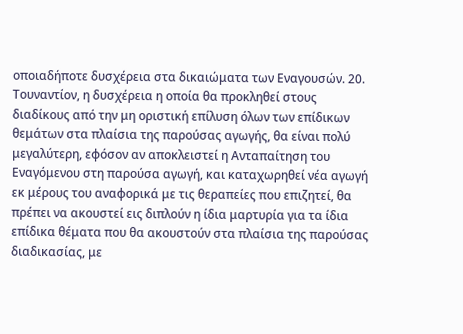οποιαδήποτε δυσχέρεια στα δικαιώματα των Εναγουσών. 20. Τουναντίον, η δυσχέρεια η οποία θα προκληθεί στους διαδίκους από την μη οριστική επίλυση όλων των επίδικων θεμάτων στα πλαίσια της παρούσας αγωγής, θα είναι πολύ μεγαλύτερη, εφόσον αν αποκλειστεί η Ανταπαίτηση του Εναγόμενου στη παρούσα αγωγή, και καταχωρηθεί νέα αγωγή εκ μέρους του αναφορικά με τις θεραπείες που επιζητεί, θα πρέπει να ακουστεί εις διπλούν η ίδια μαρτυρία για τα ίδια επίδικα θέματα που θα ακουστούν στα πλαίσια της παρούσας διαδικασίας, με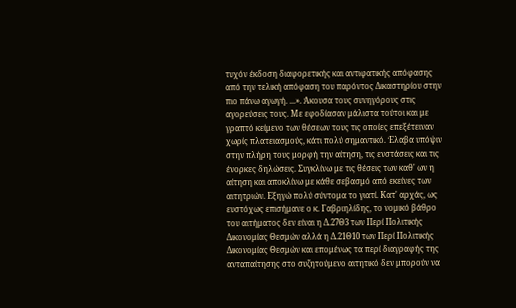τυχόν έκδοση διαφορετικής και αντιφατικής απόφασης από την τελική απόφαση του παρόντος Δικαστηρίου στην πιο πάνω αγωγή. ...». Άκουσα τους συνηγόρους στις αγορεύσεις τους. Με εφοδίασαν μάλιστα τούτοι και με γραπτό κείμενο των θέσεων τους τις οποίες επεξέτειναν χωρίς πλατειασμούς, κάτι πολύ σημαντικό. Έλαβα υπόψιν στην πλήρη τους μορφή την αίτηση, τις ενστάσεις και τις ένορκες δηλώσεις. Συγκλίνω με τις θέσεις των καθ' ων η αίτηση και αποκλίνω με κάθε σεβασμό από εκείνες των αιτητριών. Εξηγώ πολύ σύντομα το γιατί. Κατ' αρχάς, ως ευστόχως επισήμανε ο κ. Γαβριηλίδης, το νομικό βάθρο του αιτήματος δεν είναι η Δ.27Θ3 των Περί Πολιτικής Δικονομίας Θεσμών αλλά η Δ.21Θ10 των Περί Πολιτικής Δικονομίας Θεσμών και επομένως τα περί διαγραφής της ανταπαίτησης στο συζητούμενο αιτητικό δεν μπορούν να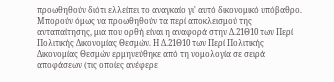προωθηθούν διότι ελλείπει το αναγκαίο γι' αυτό δικονομικό υπόβαθρο. Μπορούν όμως να προωθηθούν τα περί αποκλεισμού της ανταπαίτησης, μια που ορθή είναι η αναφορά στην Δ.21Θ10 των Περί Πολιτικής Δικονομίας Θεσμών. Η Δ.21Θ10 των Περί Πολιτικής Δικονομίας Θεσμών ερμηνεύθηκε από τη νομολογία σε σειρά αποφάσεων (τις οποίες ανέφερε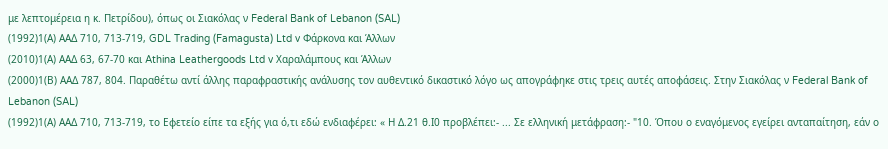με λεπτομέρεια η κ. Πετρίδου), όπως οι Σιακόλας ν Federal Bank of Lebanon (SAL)
(1992)1(Α) AAΔ 710, 713-719, GDL Trading (Famagusta) Ltd v Φάρκονα και Άλλων
(2010)1(Α) ΑΑΔ 63, 67-70 και Athina Leathergoods Ltd v Χαραλάμπους και Άλλων
(2000)1(Β) ΑΑΔ 787, 804. Παραθέτω αντί άλλης παραφραστικής ανάλυσης τον αυθεντικό δικαστικό λόγο ως απογράφηκε στις τρεις αυτές αποφάσεις. Στην Σιακόλας ν Federal Bank of Lebanon (SAL)
(1992)1(Α) AAΔ 710, 713-719, το Εφετείο είπε τα εξής για ό,τι εδώ ενδιαφέρει: « Η Δ.21 θ.Ι0 προβλέπει:- ... Σε ελληνική μετάφραση:- "10. Όπου ο εναγόμενος εγείρει ανταπαίτηση, εάν ο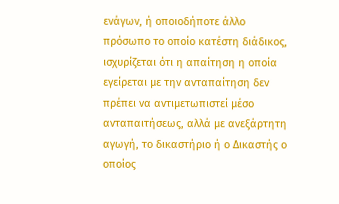ενάγων, ή οποιοδήποτε άλλο πρόσωπο το οποίο κατέστη διάδικος, ισχυρίζεται ότι η απαίτηση η οποία εγείρεται με την ανταπαίτηση δεν πρέπει να αντιμετωπιστεί μέσο ανταπαιτήσεως, αλλά με ανεξάρτητη αγωγή, το δικαστήριο ή ο Δικαστής ο οποίος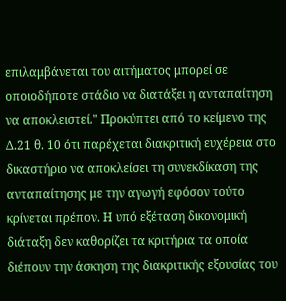επιλαμβάνεται του αιτήματος μπορεί σε οποιοδήποτε στάδιο να διατάξει η ανταπαίτηση να αποκλειστεί." Προκύπτει από το κείμενο της Δ.21 θ. 10 ότι παρέχεται διακριτική ευχέρεια στο δικαστήριο να αποκλείσει τη συνεκδίκαση της ανταπαίτησης με την αγωγή εφόσον τούτο κρίνεται πρέπον. Η υπό εξέταση δικονομική διάταξη δεν καθορίζει τα κριτήρια τα οποία διέπουν την άσκηση της διακριτικής εξουσίας του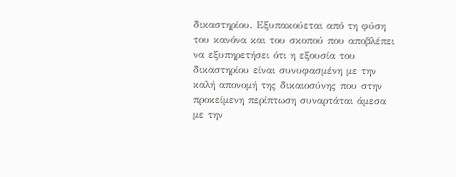δικαστηρίου. Εξυπακούεται από τη φύση του κανόνα και του σκοπού που αποβλέπει να εξυπηρετήσει ότι η εξουσία του δικαστηρίου είναι συνυφασμένη με την καλή απονομή της δικαιοσύνης που στην προκείμενη περίπτωση συναρτάται άμεσα με την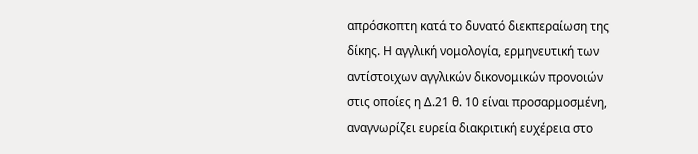απρόσκοπτη κατά το δυνατό διεκπεραίωση της δίκης. Η αγγλική νομολογία, ερμηνευτική των αντίστοιχων αγγλικών δικονομικών προνοιών στις οποίες η Δ.21 θ. 10 είναι προσαρμοσμένη, αναγνωρίζει ευρεία διακριτική ευχέρεια στο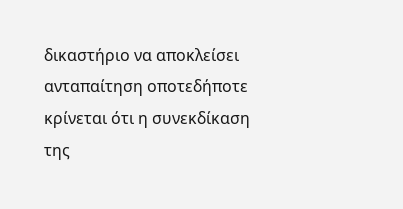δικαστήριο να αποκλείσει ανταπαίτηση οποτεδήποτε κρίνεται ότι η συνεκδίκαση της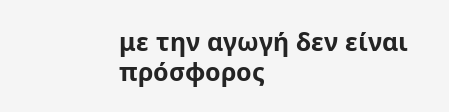με την αγωγή δεν είναι πρόσφορος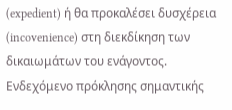(expedient) ή θα προκαλέσει δυσχέρεια (incovenience) στη διεκδίκηση των δικαιωμάτων του ενάγοντος. Ενδεχόμενο πρόκλησης σημαντικής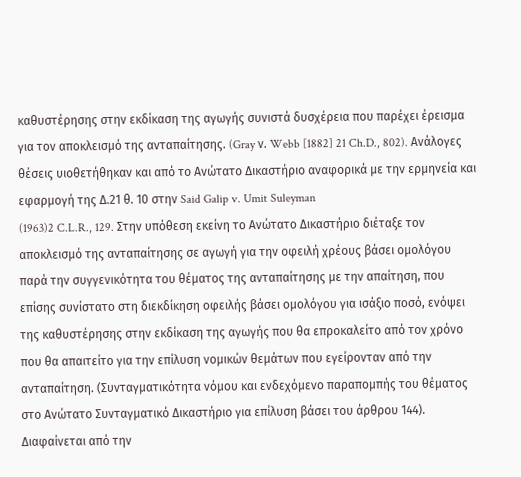καθυστέρησης στην εκδίκαση της αγωγής συνιστά δυσχέρεια που παρέχει έρεισμα για τον αποκλεισμό της ανταπαίτησης. (Gray ν. Webb [1882] 21 Ch.D., 802). Ανάλογες θέσεις υιοθετήθηκαν και από το Ανώτατο Δικαστήριο αναφορικά με την ερμηνεία και εφαρμογή της Δ.21 θ. 10 στην Said Galip v. Umit Suleyman
(1963)2 C.L.R., 129. Στην υπόθεση εκείνη το Ανώτατο Δικαστήριο διέταξε τον αποκλεισμό της ανταπαίτησης σε αγωγή για την οφειλή χρέους βάσει ομολόγου παρά την συγγενικότητα του θέματος της ανταπαίτησης με την απαίτηση, που επίσης συνίστατο στη διεκδίκηση οφειλής βάσει ομολόγου για ισάξιο ποσό, ενόψει της καθυστέρησης στην εκδίκαση της αγωγής που θα επροκαλείτο από τον χρόνο που θα απαιτείτο για την επίλυση νομικών θεμάτων που εγείρονταν από την ανταπαίτηση. (Συνταγματικότητα νόμου και ενδεχόμενο παραπομπής του θέματος στο Ανώτατο Συνταγματικό Δικαστήριο για επίλυση βάσει του άρθρου 144). Διαφαίνεται από την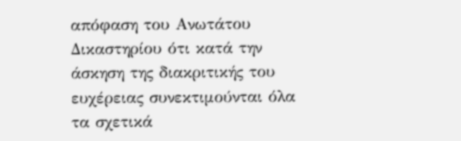απόφαση του Ανωτάτου Δικαστηρίου ότι κατά την άσκηση της διακριτικής του ευχέρειας συνεκτιμούνται όλα τα σχετικά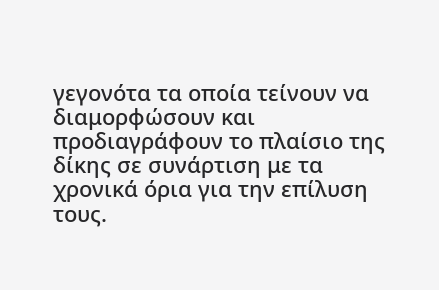γεγονότα τα οποία τείνουν να διαμορφώσουν και προδιαγράφουν το πλαίσιο της δίκης σε συνάρτιση με τα χρονικά όρια για την επίλυση τους.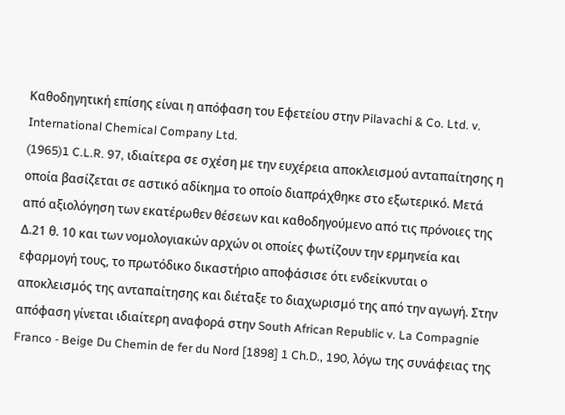Καθοδηγητική επίσης είναι η απόφαση του Εφετείου στην Pilavachi & Co. Ltd. v. International Chemical Company Ltd.
(1965)1 C.L.R. 97, ιδιαίτερα σε σχέση με την ευχέρεια αποκλεισμού ανταπαίτησης η οποία βασίζεται σε αστικό αδίκημα το οποίο διαπράχθηκε στο εξωτερικό. Μετά από αξιολόγηση των εκατέρωθεν θέσεων και καθοδηγούμενο από τις πρόνοιες της Δ.21 θ. 10 και των νομολογιακών αρχών οι οποίες φωτίζουν την ερμηνεία και εφαρμογή τους, το πρωτόδικο δικαστήριο αποφάσισε ότι ενδείκνυται ο αποκλεισμός της ανταπαίτησης και διέταξε το διαχωρισμό της από την αγωγή. Στην απόφαση γίνεται ιδιαίτερη αναφορά στην South African Republic v. La Compagnie Franco - Beige Du Chemin de fer du Nord [1898] 1 Ch.D., 190, λόγω της συνάφειας της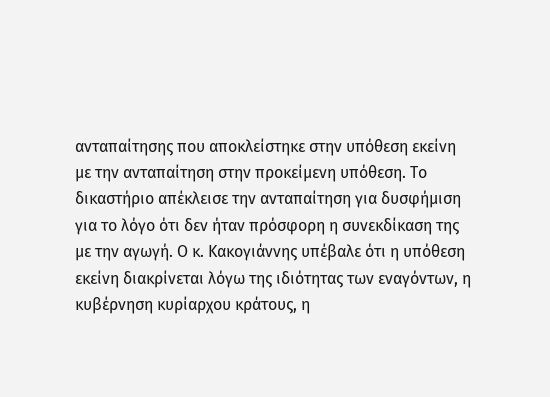ανταπαίτησης που αποκλείστηκε στην υπόθεση εκείνη με την ανταπαίτηση στην προκείμενη υπόθεση. Το δικαστήριο απέκλεισε την ανταπαίτηση για δυσφήμιση για το λόγο ότι δεν ήταν πρόσφορη η συνεκδίκαση της με την αγωγή. Ο κ. Κακογιάννης υπέβαλε ότι η υπόθεση εκείνη διακρίνεται λόγω της ιδιότητας των εναγόντων, η κυβέρνηση κυρίαρχου κράτους, η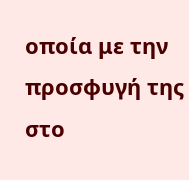οποία με την προσφυγή της στο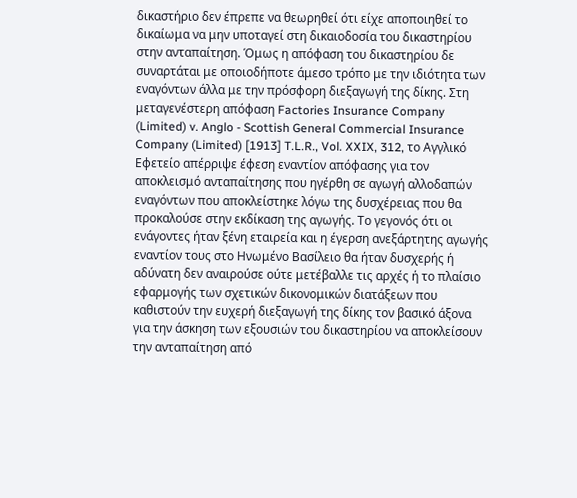δικαστήριο δεν έπρεπε να θεωρηθεί ότι είχε αποποιηθεί το δικαίωμα να μην υποταγεί στη δικαιοδοσία του δικαστηρίου στην ανταπαίτηση. Όμως η απόφαση του δικαστηρίου δε συναρτάται με οποιοδήποτε άμεσο τρόπο με την ιδιότητα των εναγόντων άλλα με την πρόσφορη διεξαγωγή της δίκης. Στη μεταγενέστερη απόφαση Factories Insurance Company (Limited) v. Anglo - Scottish General Commercial Insurance Company (Limited) [1913] T.L.R., Vol. XXIX, 312, το Αγγλικό Εφετείο απέρριψε έφεση εναντίον απόφασης για τον αποκλεισμό ανταπαίτησης που ηγέρθη σε αγωγή αλλοδαπών εναγόντων που αποκλείστηκε λόγω της δυσχέρειας που θα προκαλούσε στην εκδίκαση της αγωγής. Το γεγονός ότι οι ενάγοντες ήταν ξένη εταιρεία και η έγερση ανεξάρτητης αγωγής εναντίον τους στο Ηνωμένο Βασίλειο θα ήταν δυσχερής ή αδύνατη δεν αναιρούσε ούτε μετέβαλλε τις αρχές ή το πλαίσιο εφαρμογής των σχετικών δικονομικών διατάξεων που καθιστούν την ευχερή διεξαγωγή της δίκης τον βασικό άξονα για την άσκηση των εξουσιών του δικαστηρίου να αποκλείσουν την ανταπαίτηση από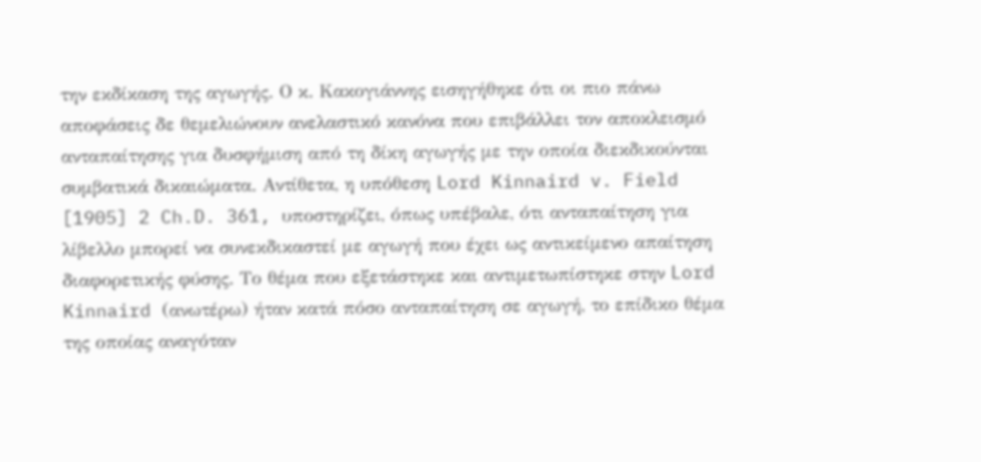την εκδίκαση της αγωγής. Ο κ. Κακογιάννης εισηγήθηκε ότι οι πιο πάνω αποφάσεις δε θεμελιώνουν ανελαστικό κανόνα που επιβάλλει τον αποκλεισμό ανταπαίτησης για δυσφήμιση από τη δίκη αγωγής με την οποία διεκδικούνται συμβατικά δικαιώματα. Αντίθετα, η υπόθεση Lord Kinnaird v. Field [1905] 2 Ch.D. 361, υποστηρίζει, όπως υπέβαλε, ότι ανταπαίτηση για λίβελλο μπορεί να συνεκδικαστεί με αγωγή που έχει ως αντικείμενο απαίτηση διαφορετικής φύσης. Το θέμα που εξετάστηκε και αντιμετωπίστηκε στην Lord Kinnaird (ανωτέρω) ήταν κατά πόσο ανταπαίτηση σε αγωγή, το επίδικο θέμα της οποίας αναγόταν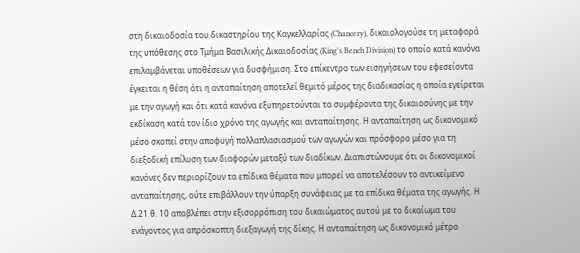στη δικαιοδοσία του δικαστηρίου της Καγκελλαρίας (Chancery), δικαιολογούσε τη μεταφορά της υπόθεσης στο Τμήμα Βασιλικής Δικαιοδοσίας (King's Bench Division) το οποίο κατά κανόνα επιλαμβάνεται υποθέσεων για δυσφήμιση. Στο επίκεντρο των εισηγήσεων του εφεσείοντα έγκειται η θέση ότι η ανταπαίτηση αποτελεί θεμιτό μέρος της διαδικασίας η οποία εγείρεται με την αγωγή και ότι κατά κανόνα εξυπηρετούνται τα συμφέροντα της δικαιοσύνης με την εκδίκαση κατά τον ίδιο χρόνο της αγωγής και ανταπαίτησης. Η ανταπαίτηση ως δικονομικό μέσο σκοπεί στην αποφυγή πολλαπλασιασμού των αγωγών και πρόσφορο μέσο για τη διεξοδική επίλυση των διαφορών μεταξύ των διαδίκων. Διαπιστώνουμε ότι οι δικονομικοί κανόνες δεν περιορίζουν τα επίδικα θέματα που μπορεί να αποτελέσουν το αντικείμενο ανταπαίτησης, ούτε επιβάλλουν την ύπαρξη συνάφειας με τα επίδικα θέματα της αγωγής. Η Δ.21 θ. 10 αποβλέπει στην εξισορρόπιση του δικαιώματος αυτού με το δικαίωμα του ενάγοντος για απρόσκοπτη διεξαγωγή της δίκης. Η ανταπαίτηση ως δικονομικό μέτρο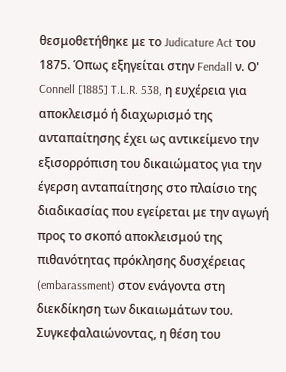θεσμοθετήθηκε με το Judicature Act του 1875. Όπως εξηγείται στην Fendall ν. Ο' Connell [1885] T.L.R. 538, η ευχέρεια για αποκλεισμό ή διαχωρισμό της ανταπαίτησης έχει ως αντικείμενο την εξισορρόπιση του δικαιώματος για την έγερση ανταπαίτησης στο πλαίσιο της διαδικασίας που εγείρεται με την αγωγή προς το σκοπό αποκλεισμού της πιθανότητας πρόκλησης δυσχέρειας (embarassment) στον ενάγοντα στη διεκδίκηση των δικαιωμάτων του. Συγκεφαλαιώνοντας, η θέση του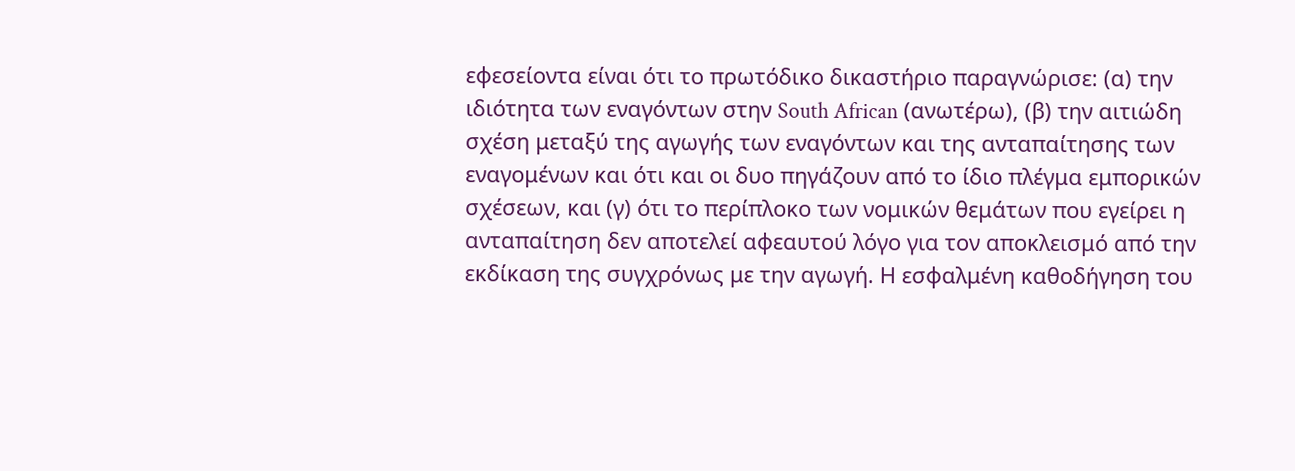εφεσείοντα είναι ότι το πρωτόδικο δικαστήριο παραγνώρισε: (α) την ιδιότητα των εναγόντων στην South African (ανωτέρω), (β) την αιτιώδη σχέση μεταξύ της αγωγής των εναγόντων και της ανταπαίτησης των εναγομένων και ότι και οι δυο πηγάζουν από το ίδιο πλέγμα εμπορικών σχέσεων, και (γ) ότι το περίπλοκο των νομικών θεμάτων που εγείρει η ανταπαίτηση δεν αποτελεί αφεαυτού λόγο για τον αποκλεισμό από την εκδίκαση της συγχρόνως με την αγωγή. Η εσφαλμένη καθοδήγηση του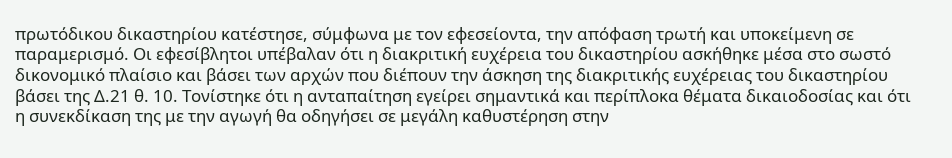πρωτόδικου δικαστηρίου κατέστησε, σύμφωνα με τον εφεσείοντα, την απόφαση τρωτή και υποκείμενη σε παραμερισμό. Οι εφεσίβλητοι υπέβαλαν ότι η διακριτική ευχέρεια του δικαστηρίου ασκήθηκε μέσα στο σωστό δικονομικό πλαίσιο και βάσει των αρχών που διέπουν την άσκηση της διακριτικής ευχέρειας του δικαστηρίου βάσει της Δ.21 θ. 10. Τονίστηκε ότι η ανταπαίτηση εγείρει σημαντικά και περίπλοκα θέματα δικαιοδοσίας και ότι η συνεκδίκαση της με την αγωγή θα οδηγήσει σε μεγάλη καθυστέρηση στην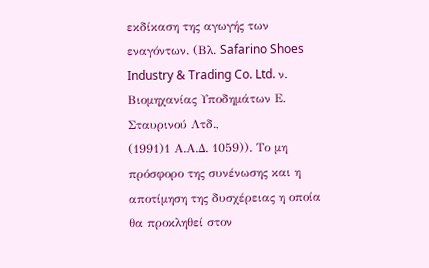εκδίκαση της αγωγής των εναγόντων. (Βλ. Safarino Shoes Industry & Trading Co. Ltd. ν. Βιομηχανίας Υποδημάτων Ε. Σταυρινού Λτδ.,
(1991)1 Α.Α.Δ. 1059)). Το μη πρόσφορο της συνένωσης και η αποτίμηση της δυσχέρειας η οποία θα προκληθεί στον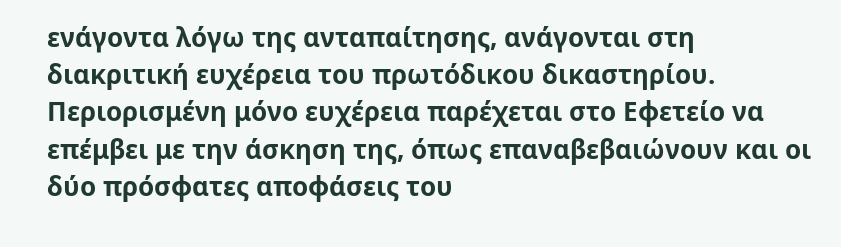ενάγοντα λόγω της ανταπαίτησης, ανάγονται στη διακριτική ευχέρεια του πρωτόδικου δικαστηρίου. Περιορισμένη μόνο ευχέρεια παρέχεται στο Εφετείο να επέμβει με την άσκηση της, όπως επαναβεβαιώνουν και οι δύο πρόσφατες αποφάσεις του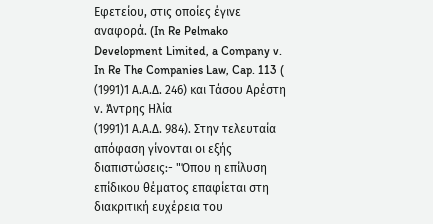Εφετείου, στις οποίες έγινε αναφορά. (In Re Pelmako Development Limited, a Company v. In Re The Companies Law, Cap. 113 (
(1991)1 Α.Α.Δ. 246) και Τάσου Αρέστη ν. Άντρης Ηλία
(1991)1 Α.Α.Δ. 984). Στην τελευταία απόφαση γίνονται οι εξής διαπιστώσεις:- "Όπου η επίλυση επίδικου θέματος επαφίεται στη διακριτική ευχέρεια του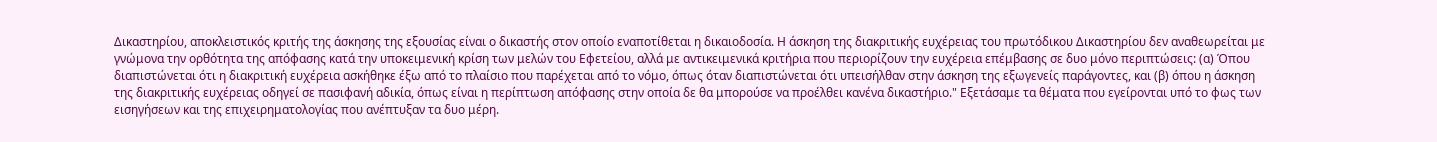Δικαστηρίου, αποκλειστικός κριτής της άσκησης της εξουσίας είναι ο δικαστής στον οποίο εναποτίθεται η δικαιοδοσία. Η άσκηση της διακριτικής ευχέρειας του πρωτόδικου Δικαστηρίου δεν αναθεωρείται με γνώμονα την ορθότητα της απόφασης κατά την υποκειμενική κρίση των μελών του Εφετείου, αλλά με αντικειμενικά κριτήρια που περιορίζουν την ευχέρεια επέμβασης σε δυο μόνο περιπτώσεις: (α) Όπου διαπιστώνεται ότι η διακριτική ευχέρεια ασκήθηκε έξω από το πλαίσιο που παρέχεται από το νόμο, όπως όταν διαπιστώνεται ότι υπεισήλθαν στην άσκηση της εξωγενείς παράγοντες, και (β) όπου η άσκηση της διακριτικής ευχέρειας οδηγεί σε πασιφανή αδικία, όπως είναι η περίπτωση απόφασης στην οποία δε θα μπορούσε να προέλθει κανένα δικαστήριο." Εξετάσαμε τα θέματα που εγείρονται υπό το φως των εισηγήσεων και της επιχειρηματολογίας που ανέπτυξαν τα δυο μέρη.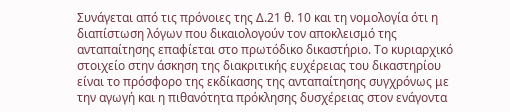Συνάγεται από τις πρόνοιες της Δ.21 θ. 10 και τη νομολογία ότι η διαπίστωση λόγων που δικαιολογούν τον αποκλεισμό της ανταπαίτησης επαφίεται στο πρωτόδικο δικαστήριο. Το κυριαρχικό στοιχείο στην άσκηση της διακριτικής ευχέρειας του δικαστηρίου είναι το πρόσφορο της εκδίκασης της ανταπαίτησης συγχρόνως με την αγωγή και η πιθανότητα πρόκλησης δυσχέρειας στον ενάγοντα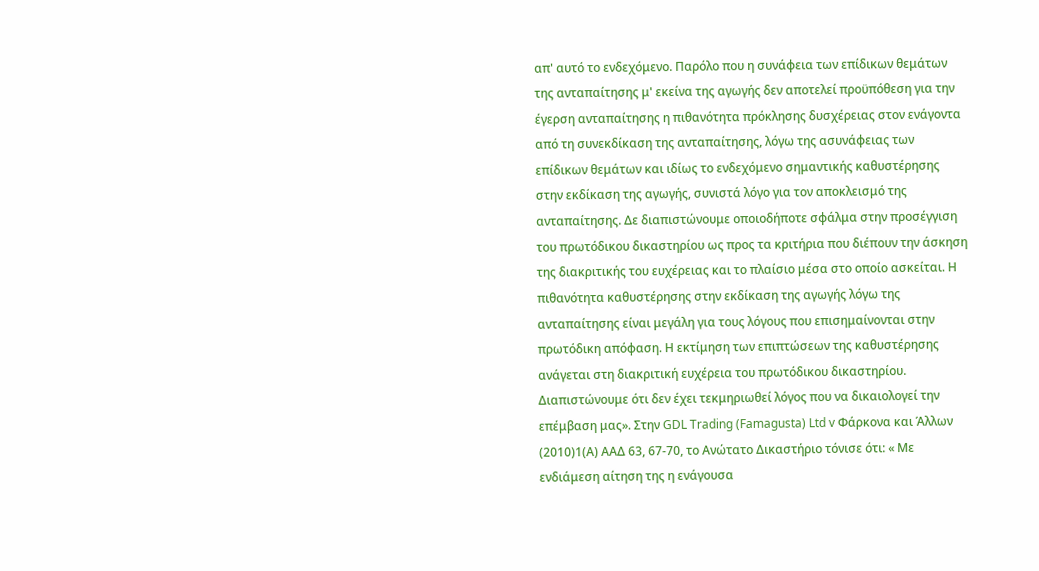απ' αυτό το ενδεχόμενο. Παρόλο που η συνάφεια των επίδικων θεμάτων της ανταπαίτησης μ' εκείνα της αγωγής δεν αποτελεί προϋπόθεση για την έγερση ανταπαίτησης η πιθανότητα πρόκλησης δυσχέρειας στον ενάγοντα από τη συνεκδίκαση της ανταπαίτησης, λόγω της ασυνάφειας των επίδικων θεμάτων και ιδίως το ενδεχόμενο σημαντικής καθυστέρησης στην εκδίκαση της αγωγής, συνιστά λόγο για τον αποκλεισμό της ανταπαίτησης. Δε διαπιστώνουμε οποιοδήποτε σφάλμα στην προσέγγιση του πρωτόδικου δικαστηρίου ως προς τα κριτήρια που διέπουν την άσκηση της διακριτικής του ευχέρειας και το πλαίσιο μέσα στο οποίο ασκείται. Η πιθανότητα καθυστέρησης στην εκδίκαση της αγωγής λόγω της ανταπαίτησης είναι μεγάλη για τους λόγους που επισημαίνονται στην πρωτόδικη απόφαση. Η εκτίμηση των επιπτώσεων της καθυστέρησης ανάγεται στη διακριτική ευχέρεια του πρωτόδικου δικαστηρίου. Διαπιστώνουμε ότι δεν έχει τεκμηριωθεί λόγος που να δικαιολογεί την επέμβαση μας». Στην GDL Trading (Famagusta) Ltd v Φάρκονα και Άλλων
(2010)1(Α) ΑΑΔ 63, 67-70, το Ανώτατο Δικαστήριο τόνισε ότι: « Με ενδιάμεση αίτηση της η ενάγουσα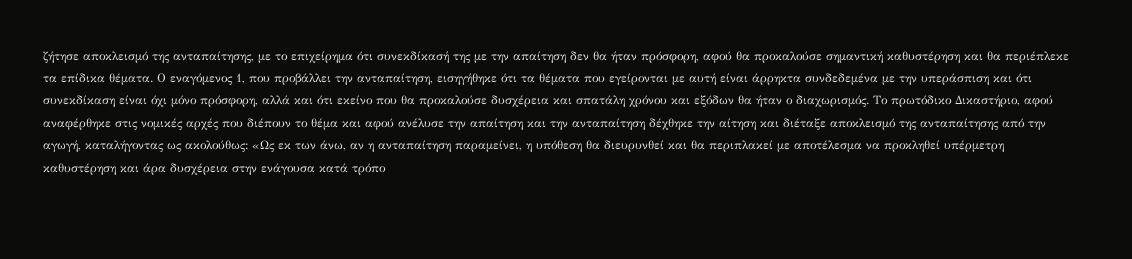ζήτησε αποκλεισμό της ανταπαίτησης, με το επιχείρημα ότι συνεκδίκασή της με την απαίτηση δεν θα ήταν πρόσφορη, αφού θα προκαλούσε σημαντική καθυστέρηση και θα περιέπλεκε τα επίδικα θέματα. Ο εναγόμενος 1, που προβάλλει την ανταπαίτηση, εισηγήθηκε ότι τα θέματα που εγείρονται με αυτή είναι άρρηκτα συνδεδεμένα με την υπεράσπιση και ότι συνεκδίκαση είναι όχι μόνο πρόσφορη, αλλά και ότι εκείνο που θα προκαλούσε δυσχέρεια και σπατάλη χρόνου και εξόδων θα ήταν ο διαχωρισμός. Το πρωτόδικο Δικαστήριο, αφού αναφέρθηκε στις νομικές αρχές που διέπουν το θέμα και αφού ανέλυσε την απαίτηση και την ανταπαίτηση δέχθηκε την αίτηση και διέταξε αποκλεισμό της ανταπαίτησης από την αγωγή, καταλήγοντας ως ακολούθως: «Ως εκ των άνω, αν η ανταπαίτηση παραμείνει, η υπόθεση θα διευρυνθεί και θα περιπλακεί με αποτέλεσμα να προκληθεί υπέρμετρη καθυστέρηση και άρα δυσχέρεια στην ενάγουσα κατά τρόπο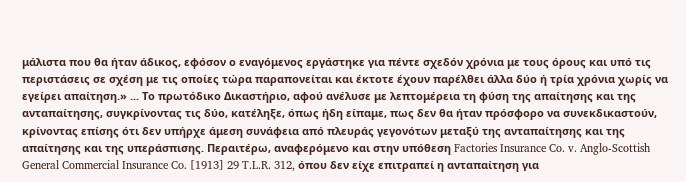μάλιστα που θα ήταν άδικος, εφόσον ο εναγόμενος εργάστηκε για πέντε σχεδόν χρόνια με τους όρους και υπό τις περιστάσεις σε σχέση με τις οποίες τώρα παραπονείται και έκτοτε έχουν παρέλθει άλλα δύο ή τρία χρόνια χωρίς να εγείρει απαίτηση.» ... Το πρωτόδικο Δικαστήριο, αφού ανέλυσε με λεπτομέρεια τη φύση της απαίτησης και της ανταπαίτησης, συγκρίνοντας τις δύο, κατέληξε, όπως ήδη είπαμε, πως δεν θα ήταν πρόσφορο να συνεκδικαστούν, κρίνοντας επίσης ότι δεν υπήρχε άμεση συνάφεια από πλευράς γεγονότων μεταξύ της ανταπαίτησης και της απαίτησης και της υπεράσπισης. Περαιτέρω, αναφερόμενο και στην υπόθεση Factories Insurance Co. v. Anglo-Scottish General Commercial Insurance Co. [1913] 29 T.L.R. 312, όπου δεν είχε επιτραπεί η ανταπαίτηση για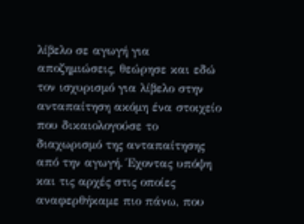λίβελο σε αγωγή για αποζημιώσεις, θεώρησε και εδώ τον ισχυρισμό για λίβελο στην ανταπαίτηση ακόμη ένα στοιχείο που δικαιολογούσε το διαχωρισμό της ανταπαίτησης από την αγωγή. Έχοντας υπόψη και τις αρχές στις οποίες αναφερθήκαμε πιο πάνω, που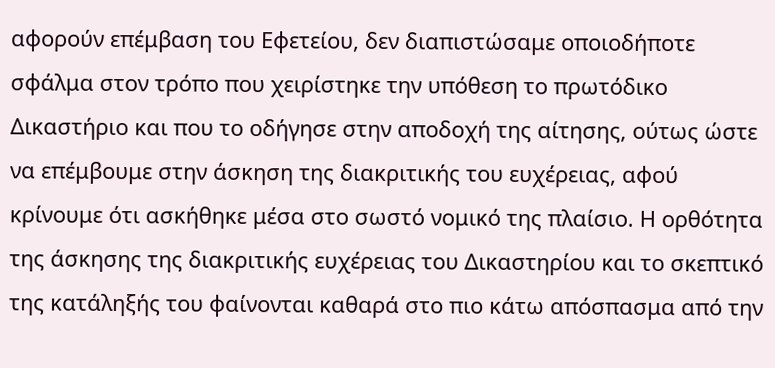αφορούν επέμβαση του Εφετείου, δεν διαπιστώσαμε οποιοδήποτε σφάλμα στον τρόπο που χειρίστηκε την υπόθεση το πρωτόδικο Δικαστήριο και που το οδήγησε στην αποδοχή της αίτησης, ούτως ώστε να επέμβουμε στην άσκηση της διακριτικής του ευχέρειας, αφού κρίνουμε ότι ασκήθηκε μέσα στο σωστό νομικό της πλαίσιο. Η ορθότητα της άσκησης της διακριτικής ευχέρειας του Δικαστηρίου και το σκεπτικό της κατάληξής του φαίνονται καθαρά στο πιο κάτω απόσπασμα από την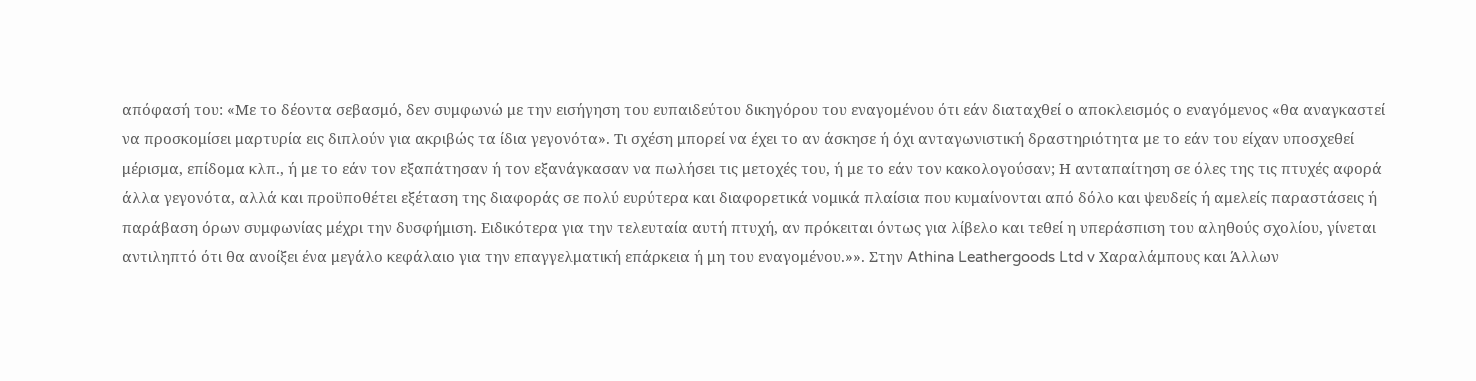απόφασή του: «Με το δέοντα σεβασμό, δεν συμφωνώ με την εισήγηση του ευπαιδεύτου δικηγόρου του εναγομένου ότι εάν διαταχθεί ο αποκλεισμός ο εναγόμενος «θα αναγκαστεί να προσκομίσει μαρτυρία εις διπλούν για ακριβώς τα ίδια γεγονότα». Τι σχέση μπορεί να έχει το αν άσκησε ή όχι ανταγωνιστική δραστηριότητα με το εάν του είχαν υποσχεθεί μέρισμα, επίδομα κλπ., ή με το εάν τον εξαπάτησαν ή τον εξανάγκασαν να πωλήσει τις μετοχές του, ή με το εάν τον κακολογούσαν; Η ανταπαίτηση σε όλες της τις πτυχές αφορά άλλα γεγονότα, αλλά και προϋποθέτει εξέταση της διαφοράς σε πολύ ευρύτερα και διαφορετικά νομικά πλαίσια που κυμαίνονται από δόλο και ψευδείς ή αμελείς παραστάσεις ή παράβαση όρων συμφωνίας μέχρι την δυσφήμιση. Ειδικότερα για την τελευταία αυτή πτυχή, αν πρόκειται όντως για λίβελο και τεθεί η υπεράσπιση του αληθούς σχολίου, γίνεται αντιληπτό ότι θα ανοίξει ένα μεγάλο κεφάλαιο για την επαγγελματική επάρκεια ή μη του εναγομένου.»». Στην Athina Leathergoods Ltd v Χαραλάμπους και Άλλων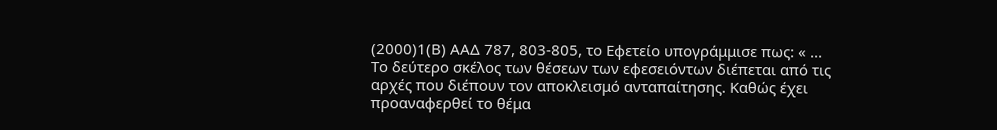(2000)1(Β) ΑΑΔ 787, 803-805, το Εφετείο υπογράμμισε πως: « ... Το δεύτερο σκέλος των θέσεων των εφεσειόντων διέπεται από τις αρχές που διέπουν τον αποκλεισμό ανταπαίτησης. Καθώς έχει προαναφερθεί το θέμα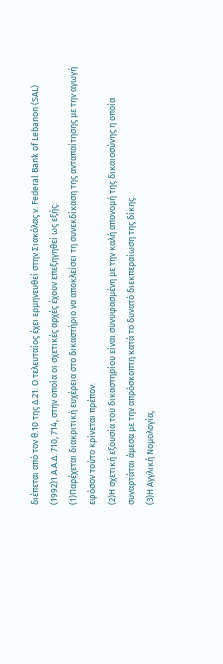διέπεται από τον θ.10 της Δ.21. Ο τελευταίος έχει ερμηνευθεί στην Σιακόλας ν. Federal Bank of Lebanon (SAL)
(1992)1 Α.Α.Δ. 710, 714, στην οποία οι σχετικές αρχές έχουν επεξηγηθεί ως εξής:
(1)Παρέχεται διακριτική ευχέρεια στο δικαστήριο να αποκλείσει τη συνεκδίκαση της ανταπαίτησης με την αγωγή εφόσον τούτο κρίνεται πρέπον.
(2)Η σχετική εξουσία του δικαστηρίου είναι συνυφασμένη με την καλή απονομή της δικαιοσύνης η οποία συναρτάται άμεσα με την απρόσκοπτη κατά το δυνατό διεκπεραίωση της δίκης.
(3)Η Αγγλική Νομολογία,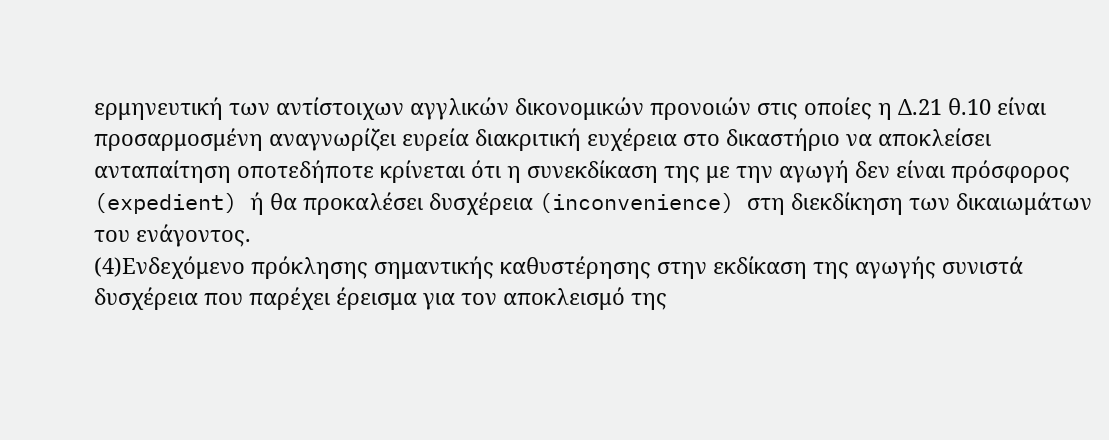ερμηνευτική των αντίστοιχων αγγλικών δικονομικών προνοιών στις οποίες η Δ.21 θ.10 είναι προσαρμοσμένη αναγνωρίζει ευρεία διακριτική ευχέρεια στο δικαστήριο να αποκλείσει ανταπαίτηση οποτεδήποτε κρίνεται ότι η συνεκδίκαση της με την αγωγή δεν είναι πρόσφορος (expedient) ή θα προκαλέσει δυσχέρεια (inconvenience) στη διεκδίκηση των δικαιωμάτων του ενάγοντος.
(4)Ενδεχόμενο πρόκλησης σημαντικής καθυστέρησης στην εκδίκαση της αγωγής συνιστά δυσχέρεια που παρέχει έρεισμα για τον αποκλεισμό της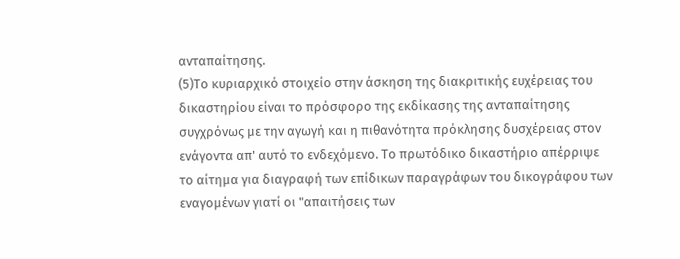ανταπαίτησης.
(5)Το κυριαρχικό στοιχείο στην άσκηση της διακριτικής ευχέρειας του δικαστηρίου είναι το πρόσφορο της εκδίκασης της ανταπαίτησης συγχρόνως με την αγωγή και η πιθανότητα πρόκλησης δυσχέρειας στον ενάγοντα απ' αυτό το ενδεχόμενο. Το πρωτόδικο δικαστήριο απέρριψε το αίτημα για διαγραφή των επίδικων παραγράφων του δικογράφου των εναγομένων γιατί οι "απαιτήσεις των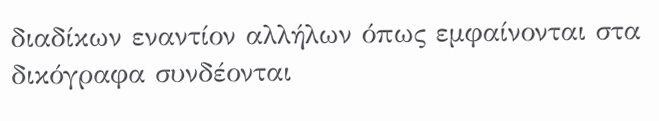διαδίκων εναντίον αλλήλων όπως εμφαίνονται στα δικόγραφα συνδέονται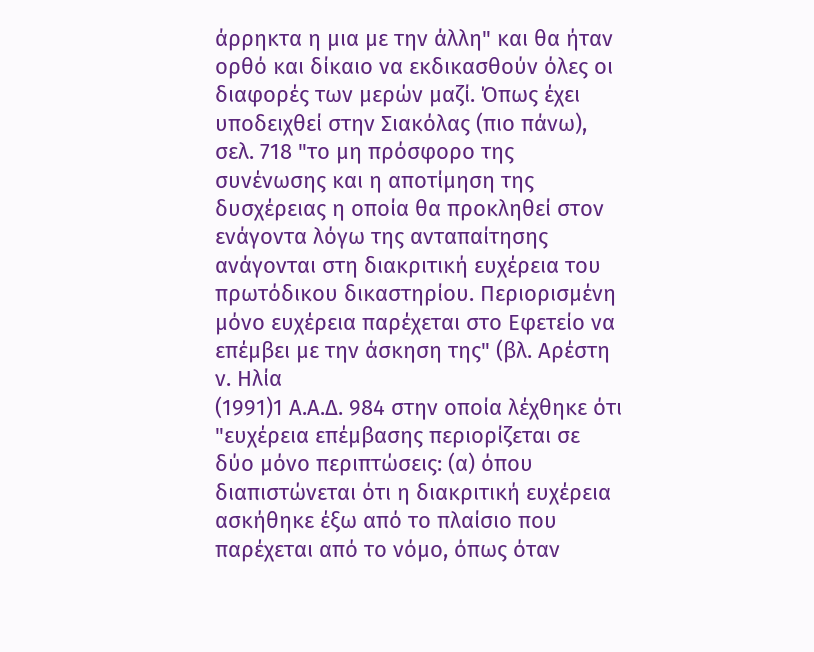άρρηκτα η μια με την άλλη" και θα ήταν ορθό και δίκαιο να εκδικασθούν όλες οι διαφορές των μερών μαζί. Όπως έχει υποδειχθεί στην Σιακόλας (πιο πάνω), σελ. 718 "το μη πρόσφορο της συνένωσης και η αποτίμηση της δυσχέρειας η οποία θα προκληθεί στον ενάγοντα λόγω της ανταπαίτησης ανάγονται στη διακριτική ευχέρεια του πρωτόδικου δικαστηρίου. Περιορισμένη μόνο ευχέρεια παρέχεται στο Εφετείο να επέμβει με την άσκηση της" (βλ. Αρέστη ν. Ηλία
(1991)1 Α.Α.Δ. 984 στην οποία λέχθηκε ότι "ευχέρεια επέμβασης περιορίζεται σε δύο μόνο περιπτώσεις: (α) όπου διαπιστώνεται ότι η διακριτική ευχέρεια ασκήθηκε έξω από το πλαίσιο που παρέχεται από το νόμο, όπως όταν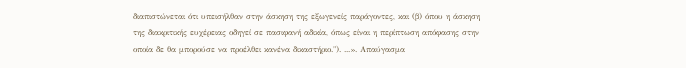διαπιστώνεται ότι υπεισήλθαν στην άσκηση της εξωγενείς παράγοντες, και (β) όπου η άσκηση της διακριτικής ευχέρειας οδηγεί σε πασιφανή αδικία, όπως είναι η περίπτωση απόφασης στην οποία δε θα μπορούσε να προέλθει κανένα δικαστήριο."). ...». Απαύγασμα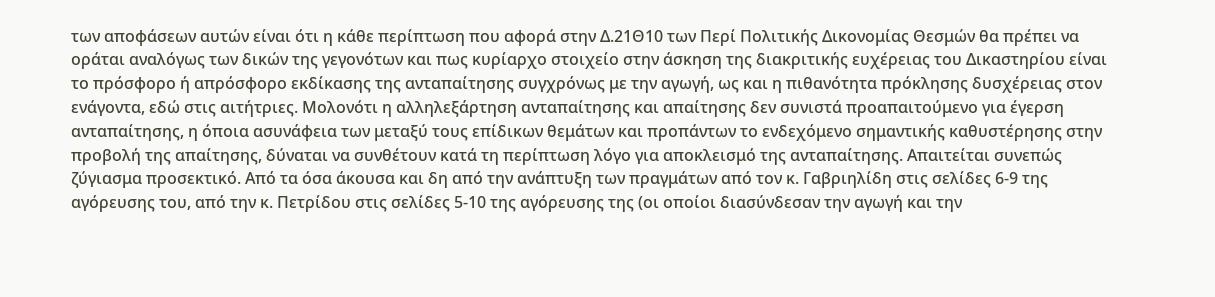των αποφάσεων αυτών είναι ότι η κάθε περίπτωση που αφορά στην Δ.21Θ10 των Περί Πολιτικής Δικονομίας Θεσμών θα πρέπει να οράται αναλόγως των δικών της γεγονότων και πως κυρίαρχο στοιχείο στην άσκηση της διακριτικής ευχέρειας του Δικαστηρίου είναι το πρόσφορο ή απρόσφορο εκδίκασης της ανταπαίτησης συγχρόνως με την αγωγή, ως και η πιθανότητα πρόκλησης δυσχέρειας στον ενάγοντα, εδώ στις αιτήτριες. Μολονότι η αλληλεξάρτηση ανταπαίτησης και απαίτησης δεν συνιστά προαπαιτούμενο για έγερση ανταπαίτησης, η όποια ασυνάφεια των μεταξύ τους επίδικων θεμάτων και προπάντων το ενδεχόμενο σημαντικής καθυστέρησης στην προβολή της απαίτησης, δύναται να συνθέτουν κατά τη περίπτωση λόγο για αποκλεισμό της ανταπαίτησης. Απαιτείται συνεπώς ζύγιασμα προσεκτικό. Από τα όσα άκουσα και δη από την ανάπτυξη των πραγμάτων από τον κ. Γαβριηλίδη στις σελίδες 6-9 της αγόρευσης του, από την κ. Πετρίδου στις σελίδες 5-10 της αγόρευσης της (οι οποίοι διασύνδεσαν την αγωγή και την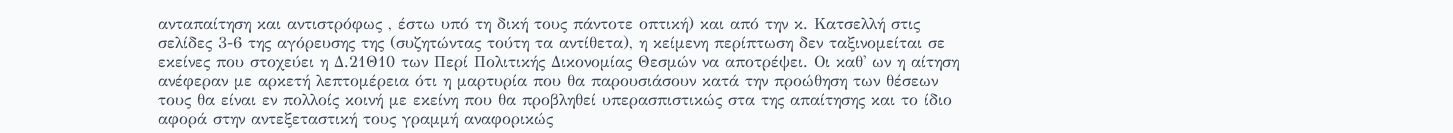ανταπαίτηση και αντιστρόφως , έστω υπό τη δική τους πάντοτε οπτική) και από την κ. Κατσελλή στις σελίδες 3-6 της αγόρευσης της (συζητώντας τούτη τα αντίθετα), η κείμενη περίπτωση δεν ταξινομείται σε εκείνες που στοχεύει η Δ.21Θ10 των Περί Πολιτικής Δικονομίας Θεσμών να αποτρέψει. Οι καθ' ων η αίτηση ανέφεραν με αρκετή λεπτομέρεια ότι η μαρτυρία που θα παρουσιάσουν κατά την προώθηση των θέσεων τους θα είναι εν πολλοίς κοινή με εκείνη που θα προβληθεί υπερασπιστικώς στα της απαίτησης και το ίδιο αφορά στην αντεξεταστική τους γραμμή αναφορικώς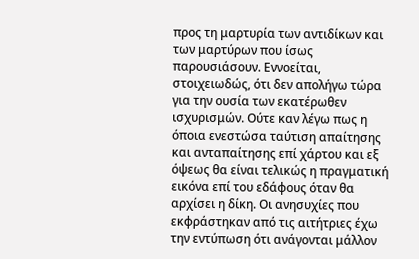προς τη μαρτυρία των αντιδίκων και των μαρτύρων που ίσως παρουσιάσουν. Εννοείται, στοιχειωδώς, ότι δεν απολήγω τώρα για την ουσία των εκατέρωθεν ισχυρισμών. Ούτε καν λέγω πως η όποια ενεστώσα ταύτιση απαίτησης και ανταπαίτησης επί χάρτου και εξ όψεως θα είναι τελικώς η πραγματική εικόνα επί του εδάφους όταν θα αρχίσει η δίκη. Οι ανησυχίες που εκφράστηκαν από τις αιτήτριες έχω την εντύπωση ότι ανάγονται μάλλον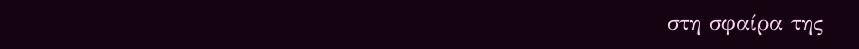στη σφαίρα της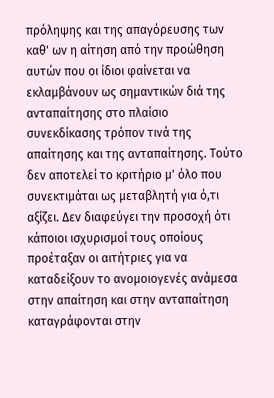πρόληψης και της απαγόρευσης των καθ' ων η αίτηση από την προώθηση αυτών που οι ίδιοι φαίνεται να εκλαμβάνουν ως σημαντικών διά της ανταπαίτησης στο πλαίσιο συνεκδίκασης τρόπον τινά της απαίτησης και της ανταπαίτησης. Τούτο δεν αποτελεί το κριτήριο μ' όλο που συνεκτιμάται ως μεταβλητή για ό,τι αξίζει. Δεν διαφεύγει την προσοχή ότι κάποιοι ισχυρισμοί τους οποίους προέταξαν οι αιτήτριες για να καταδείξουν το ανομοιογενές ανάμεσα στην απαίτηση και στην ανταπαίτηση καταγράφονται στην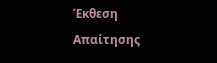Έκθεση Απαίτησης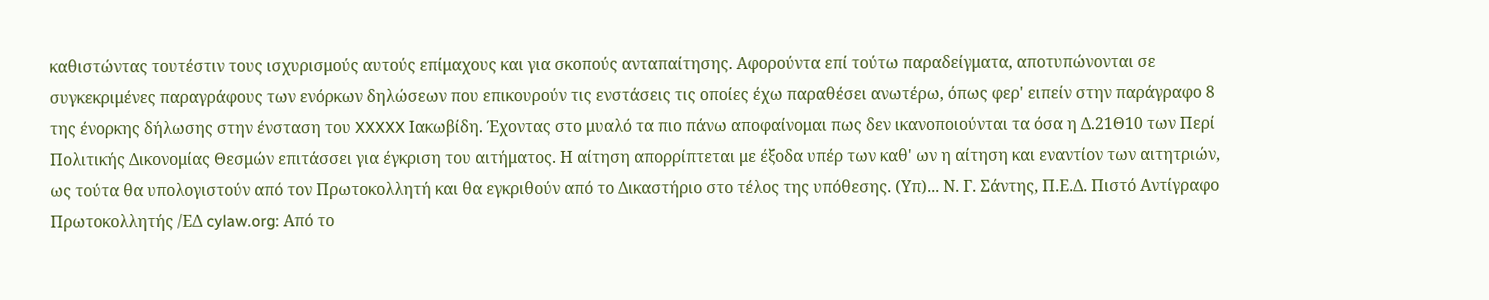καθιστώντας τουτέστιν τους ισχυρισμούς αυτούς επίμαχους και για σκοπούς ανταπαίτησης. Αφορούντα επί τούτω παραδείγματα, αποτυπώνονται σε συγκεκριμένες παραγράφους των ενόρκων δηλώσεων που επικουρούν τις ενστάσεις τις οποίες έχω παραθέσει ανωτέρω, όπως φερ' ειπείν στην παράγραφο 8 της ένορκης δήλωσης στην ένσταση του XXXXX Ιακωβίδη. Έχοντας στο μυαλό τα πιο πάνω αποφαίνομαι πως δεν ικανοποιούνται τα όσα η Δ.21Θ10 των Περί Πολιτικής Δικονομίας Θεσμών επιτάσσει για έγκριση του αιτήματος. Η αίτηση απορρίπτεται με έξοδα υπέρ των καθ' ων η αίτηση και εναντίον των αιτητριών, ως τούτα θα υπολογιστούν από τον Πρωτοκολλητή και θα εγκριθούν από το Δικαστήριο στο τέλος της υπόθεσης. (Υπ)... Ν. Γ. Σάντης, Π.Ε.Δ. Πιστό Αντίγραφο Πρωτοκολλητής /ΕΔ cylaw.org: Από το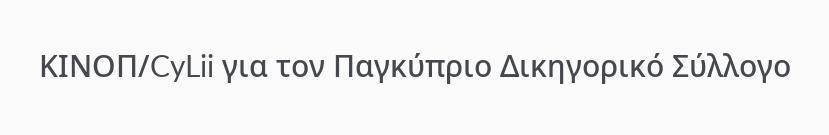ΚΙΝOΠ/CyLii για τον Παγκύπριο Δικηγορικό Σύλλογο